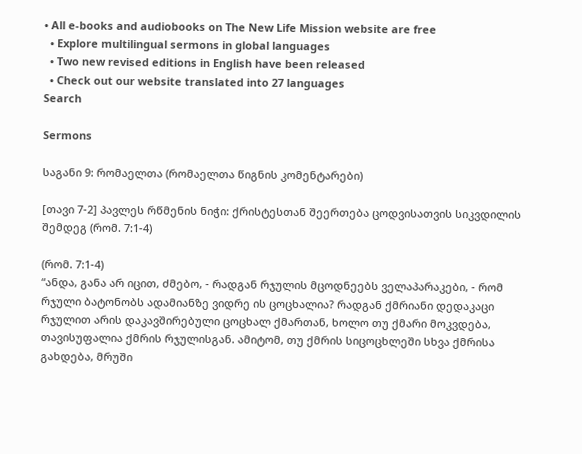• All e-books and audiobooks on The New Life Mission website are free
  • Explore multilingual sermons in global languages
  • Two new revised editions in English have been released
  • Check out our website translated into 27 languages
Search

Sermons

საგანი 9: რომაელთა (რომაელთა წიგნის კომენტარები)

[თავი 7-2] პავლეს რწმენის ნიჭი: ქრისტესთან შეერთება ცოდვისათვის სიკვდილის შემდეგ (რომ. 7:1-4)

(რომ. 7:1-4)
“ანდა, განა არ იცით, ძმებო, - რადგან რჯულის მცოდნეებს ველაპარაკები, - რომ რჯული ბატონობს ადამიანზე ვიდრე ის ცოცხალია? რადგან ქმრიანი დედაკაცი რჯულით არის დაკავშირებული ცოცხალ ქმართან, ხოლო თუ ქმარი მოკვდება, თავისუფალია ქმრის რჯულისგან. ამიტომ, თუ ქმრის სიცოცხლეში სხვა ქმრისა გახდება, მრუში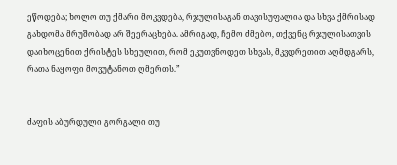ეწოდება; ხოლო თუ ქმარი მოკვდება, რჯულისაგან თავისუფალია და სხვა ქმრისად გახდომა მრუშობად არ შეერაცხება. ამრიგად, ჩემო ძმებო, თქვენც რჯულისათვის დაიხოცენით ქრისტეს სხეულით, რომ ეკუთვნოდეთ სხვას, მკვდრეთით აღმდგარს, რათა ნაყოფი მოვუტანოთ ღმერთს.”


ძაფის აბურდული გორგალი თუ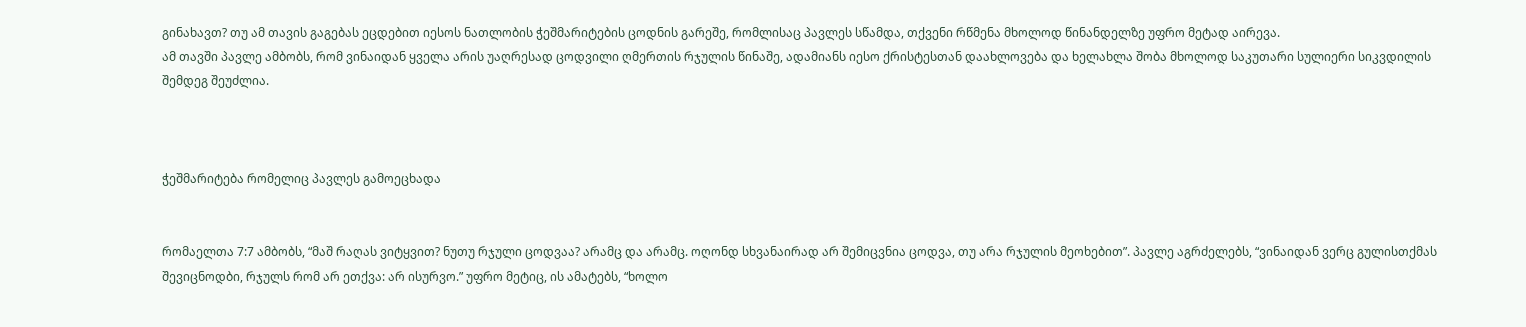გინახავთ? თუ ამ თავის გაგებას ეცდებით იესოს ნათლობის ჭეშმარიტების ცოდნის გარეშე, რომლისაც პავლეს სწამდა, თქვენი რწმენა მხოლოდ წინანდელზე უფრო მეტად აირევა.
ამ თავში პავლე ამბობს, რომ ვინაიდან ყველა არის უაღრესად ცოდვილი ღმერთის რჯულის წინაშე, ადამიანს იესო ქრისტესთან დაახლოვება და ხელახლა შობა მხოლოდ საკუთარი სულიერი სიკვდილის შემდეგ შეუძლია.



ჭეშმარიტება რომელიც პავლეს გამოეცხადა


რომაელთა 7:7 ამბობს, “მაშ რაღას ვიტყვით? ნუთუ რჯული ცოდვაა? არამც და არამც. ოღონდ სხვანაირად არ შემიცვნია ცოდვა, თუ არა რჯულის მეოხებით”. პავლე აგრძელებს, “ვინაიდან ვერც გულისთქმას შევიცნოდბი, რჯულს რომ არ ეთქვა: არ ისურვო.” უფრო მეტიც, ის ამატებს, “ხოლო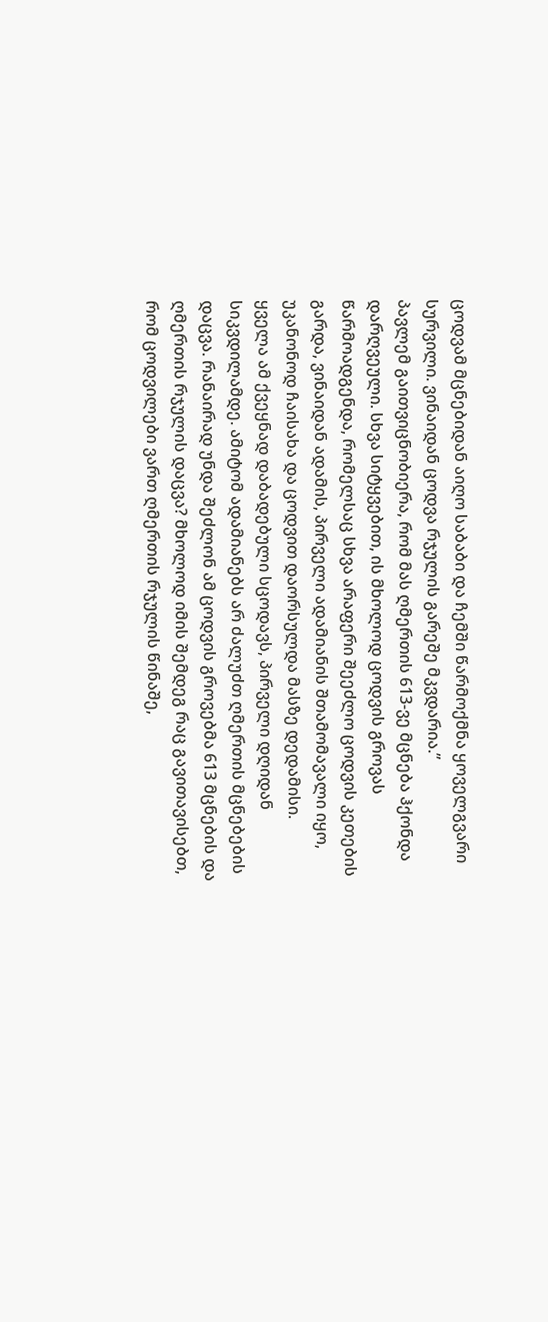ცოდვამ მცნებიდან აიღო საბაბი და ჩემში წარმოქმნა ყოველგვარი სურვილი. ვინაიდან ცოდვა რჯულის გარეშე მკვდარია.”
პავლემ გაითვიცნობიერა, რომ მას ღმერთის 613-ვე მცნება ჰქონდა დარღვეული. სხვა სიტყვებით, ის მხოლოდ ცოდვის გროვას წარმოადგენდა, რომელსაც სხვა არაფერი შეეძლო ცოდვის კეთების გარდა, ვინაიდან ადამის, პირველი ადამიანის შთამომავალი იყო, უკანონოდ ჩაისახა და ცოდვით დაორსულდა მასზე დედამისი.
ყველა ამ ქვეყნად დაბადებული სცოდავს, პირველი დღიდან სიკვდილამდე. ამიტომ ადამიანებს არ ძალუძთ ღმერთის მცნებების დაცვა. რანაირად უნდა შეძლონ ამ ცოდვის გროვებმა 613 მცნების და ღმერთის რჯულის დაცვა? მხოლოდ იმის შემდეგ რაც გავითავისებთ, რომ ცოდვილები ვართ ღმერთის რჯულის წინაშე,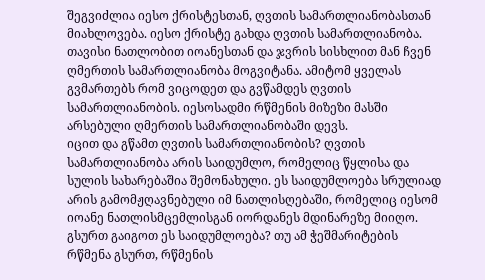შეგვიძლია იესო ქრისტესთან, ღვთის სამართლიანობასთან მიახლოვება. იესო ქრისტე გახდა ღვთის სამართლიანობა. თავისი ნათლობით იოანესთან და ჯვრის სისხლით მან ჩვენ ღმერთის სამართლიანობა მოგვიტანა. ამიტომ ყველას გვმართებს რომ ვიცოდეთ და გვწამდეს ღვთის სამართლიანობის. იესოსადმი რწმენის მიზეზი მასში არსებული ღმერთის სამართლიანობაში დევს.
იცით და გწამთ ღვთის სამართლიანობის? ღვთის სამართლიანობა არის საიდუმლო, რომელიც წყლისა და სულის სახარებაშია შემონახული. ეს საიდუმლოება სრულიად არის გამომჟღავნებული იმ ნათლისღებაში, რომელიც იესომ იოანე ნათლისმცემლისგან იორდანეს მდინარეზე მიიღო. გსურთ გაიგოთ ეს საიდუმლოება? თუ ამ ჭეშმარიტების რწმენა გსურთ, რწმენის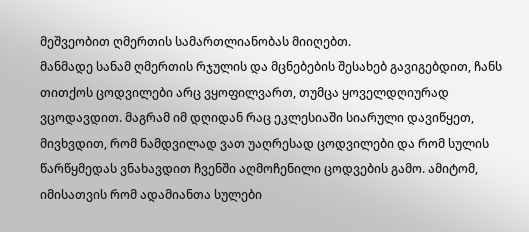მეშვეობით ღმერთის სამართლიანობას მიიღებთ.
მანმადე სანამ ღმერთის რჯულის და მცნებების შესახებ გავიგებდით, ჩანს თითქოს ცოდვილები არც ვყოფილვართ, თუმცა ყოველდღიურად ვცოდავდით. მაგრამ იმ დღიდან რაც ეკლესიაში სიარული დავიწყეთ, მივხვდით, რომ ნამდვილად ვათ უაღრესად ცოდვილები და რომ სულის წარწყმედას ვნახავდით ჩვენში აღმოჩენილი ცოდვების გამო. ამიტომ, იმისათვის რომ ადამიანთა სულები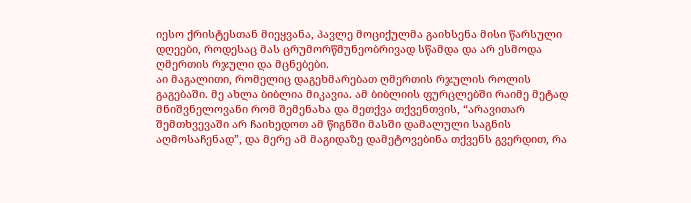იესო ქრისტესთან მიეყვანა, პავლე მოციქულმა გაიხსენა მისი წარსული დღეები, როდესაც მას ცრუმორწმუნეობრივად სწამდა და არ ესმოდა ღმერთის რჯული და მცნებები.
აი მაგალითი, რომელიც დაგეხმარებათ ღმერთის რჯულის როლის გაგებაში. მე ახლა ბიბლია მიკავია. ამ ბიბლიის ფურცლებში რაიმე მეტად მნიშვნელოვანი რომ შემენახა და მეთქვა თქვენთვის, “არავითარ შემთხვევაში არ ჩაიხედოთ ამ წიგნში მასში დამალული საგნის აღმოსაჩენად”, და მერე ამ მაგიდაზე დამეტოვებინა თქვენს გვერდით, რა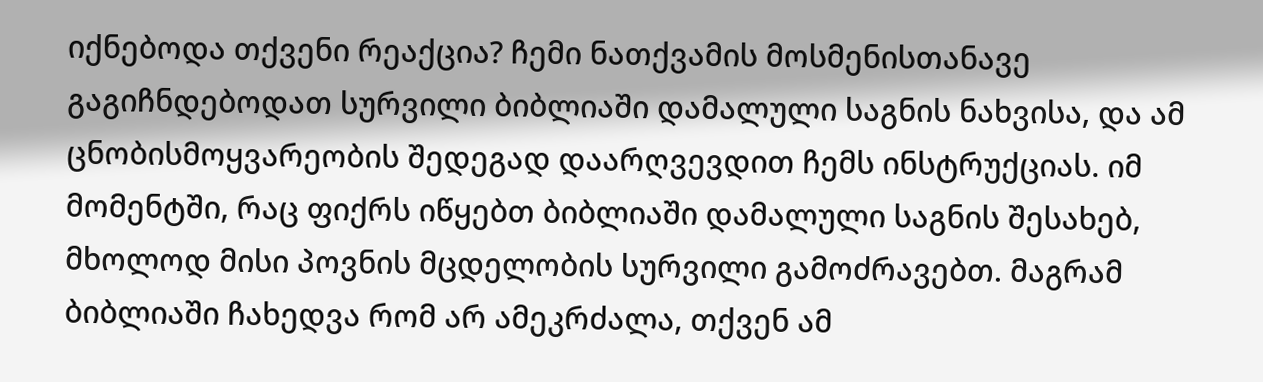იქნებოდა თქვენი რეაქცია? ჩემი ნათქვამის მოსმენისთანავე გაგიჩნდებოდათ სურვილი ბიბლიაში დამალული საგნის ნახვისა, და ამ ცნობისმოყვარეობის შედეგად დაარღვევდით ჩემს ინსტრუქციას. იმ მომენტში, რაც ფიქრს იწყებთ ბიბლიაში დამალული საგნის შესახებ, მხოლოდ მისი პოვნის მცდელობის სურვილი გამოძრავებთ. მაგრამ ბიბლიაში ჩახედვა რომ არ ამეკრძალა, თქვენ ამ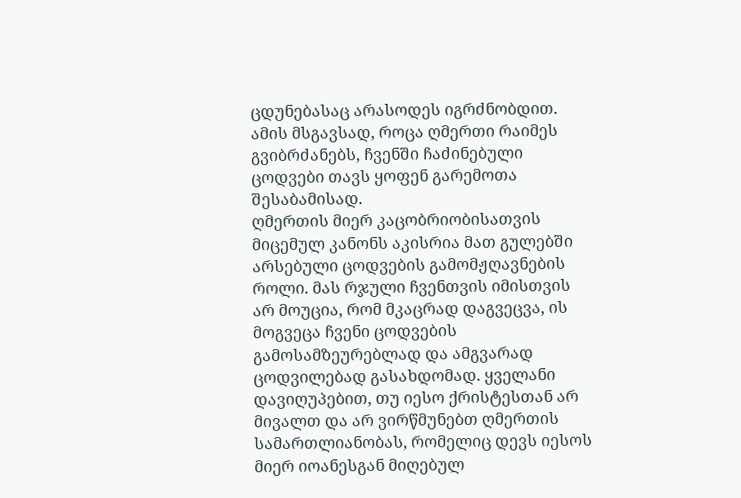ცდუნებასაც არასოდეს იგრძნობდით. ამის მსგავსად, როცა ღმერთი რაიმეს გვიბრძანებს, ჩვენში ჩაძინებული ცოდვები თავს ყოფენ გარემოთა შესაბამისად.
ღმერთის მიერ კაცობრიობისათვის მიცემულ კანონს აკისრია მათ გულებში არსებული ცოდვების გამომჟღავნების როლი. მას რჯული ჩვენთვის იმისთვის არ მოუცია, რომ მკაცრად დაგვეცვა, ის მოგვეცა ჩვენი ცოდვების გამოსამზეურებლად და ამგვარად ცოდვილებად გასახდომად. ყველანი დავიღუპებით, თუ იესო ქრისტესთან არ მივალთ და არ ვირწმუნებთ ღმერთის სამართლიანობას, რომელიც დევს იესოს მიერ იოანესგან მიღებულ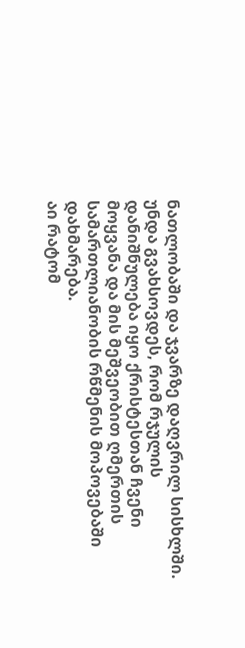ნათლობაში და ჯვარზე დაღვრილ სისხლში. უნდა გვახსოვდეს, რომ რჯულის დანიშნულება იყო ქრისტესთან ჩვენი მოყვანა და მის მეშვეობით ღმერთის სამართლიანობის რწმენის მოპოვებაში დახმარება.
აი რატომ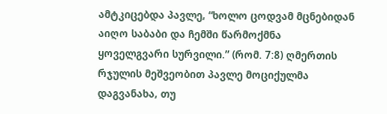ამტკიცებდა პავლე, “ხოლო ცოდვამ მცნებიდან აიღო საბაბი და ჩემში წარმოქმნა ყოველგვარი სურვილი.” (რომ. 7:8) ღმერთის რჯულის მეშვეობით პავლე მოციქულმა დაგვანახა, თუ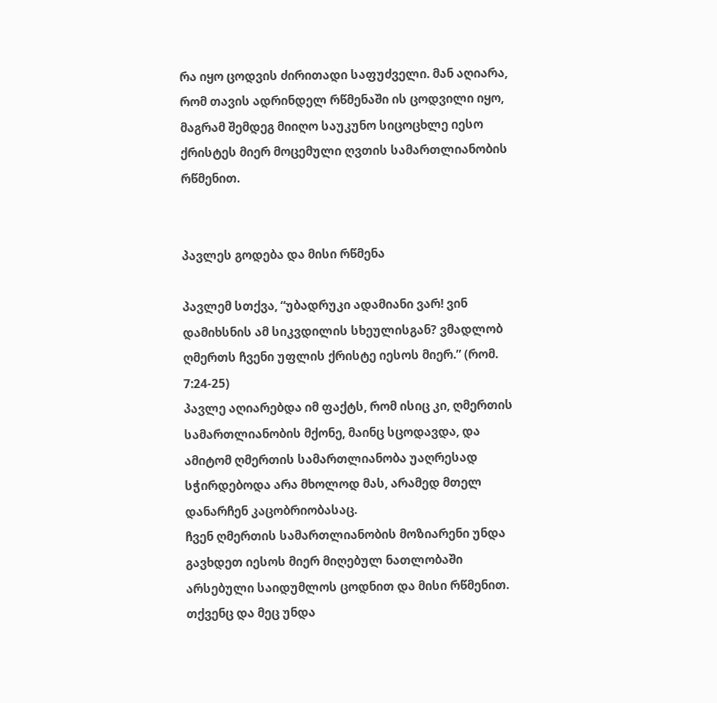რა იყო ცოდვის ძირითადი საფუძველი. მან აღიარა, რომ თავის ადრინდელ რწმენაში ის ცოდვილი იყო, მაგრამ შემდეგ მიიღო საუკუნო სიცოცხლე იესო ქრისტეს მიერ მოცემული ღვთის სამართლიანობის რწმენით.


პავლეს გოდება და მისი რწმენა

პავლემ სთქვა, “უბადრუკი ადამიანი ვარ! ვინ დამიხსნის ამ სიკვდილის სხეულისგან? ვმადლობ ღმერთს ჩვენი უფლის ქრისტე იესოს მიერ.” (რომ. 7:24-25)
პავლე აღიარებდა იმ ფაქტს, რომ ისიც კი, ღმერთის სამართლიანობის მქონე, მაინც სცოდავდა, და ამიტომ ღმერთის სამართლიანობა უაღრესად სჭირდებოდა არა მხოლოდ მას, არამედ მთელ დანარჩენ კაცობრიობასაც.
ჩვენ ღმერთის სამართლიანობის მოზიარენი უნდა გავხდეთ იესოს მიერ მიღებულ ნათლობაში არსებული საიდუმლოს ცოდნით და მისი რწმენით. თქვენც და მეც უნდა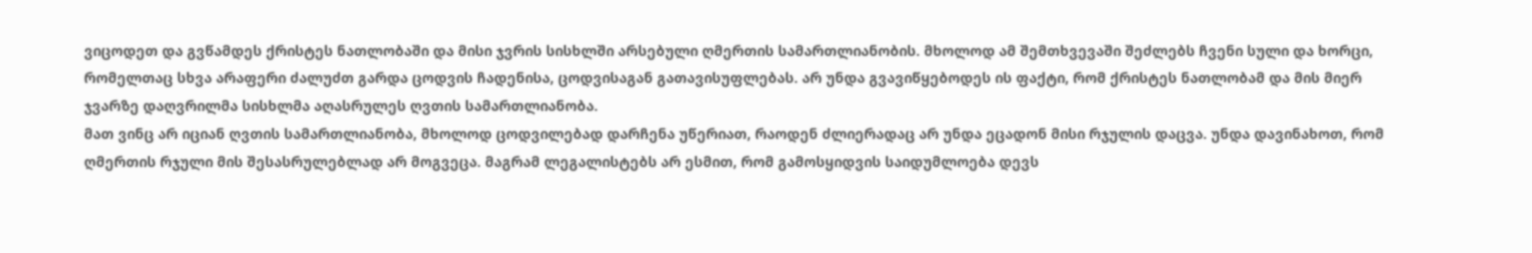ვიცოდეთ და გვწამდეს ქრისტეს ნათლობაში და მისი ჯვრის სისხლში არსებული ღმერთის სამართლიანობის. მხოლოდ ამ შემთხვევაში შეძლებს ჩვენი სული და ხორცი, რომელთაც სხვა არაფერი ძალუძთ გარდა ცოდვის ჩადენისა, ცოდვისაგან გათავისუფლებას. არ უნდა გვავიწყებოდეს ის ფაქტი, რომ ქრისტეს ნათლობამ და მის მიერ ჯვარზე დაღვრილმა სისხლმა აღასრულეს ღვთის სამართლიანობა.
მათ ვინც არ იციან ღვთის სამართლიანობა, მხოლოდ ცოდვილებად დარჩენა უწერიათ, რაოდენ ძლიერადაც არ უნდა ეცადონ მისი რჯულის დაცვა. უნდა დავინახოთ, რომ ღმერთის რჯული მის შესასრულებლად არ მოგვეცა. მაგრამ ლეგალისტებს არ ესმით, რომ გამოსყიდვის საიდუმლოება დევს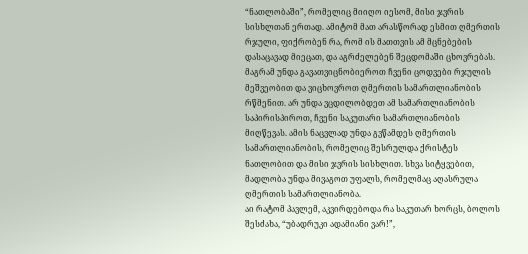“ნათლობაში”, რომელიც მიიღო იესომ, მისი ჯვრის სისხლთან ერთად. ამიტომ მათ არასწორად ესმით ღმერთის რჯული, ფიქრობენ რა, რომ ის მათთვის ამ მცნებების დასაცავად მიეცათ, და აგრძელებენ შეცდომაში ცხოვრებას. მაგრამ უნდა გავათვიცნობიეროთ ჩვენი ცოდვები რჯულის მეშვეობით და ვიცხოვროთ ღმერთის სამართლიანობის რწმენით. არ უნდა ვცდილობდეთ ამ სამართლიანობის საპირისპიროთ, ჩვენი საკუთარი სამართლიანობის მიღწევას. ამის ნაცვლად უნდა გვწამდეს ღმერთის სამართლიანობის, რომელიც შესრულდა ქრისტეს ნათლობით და მისი ჯვრის სისხლით. სხვა სიტყვებით, მადლობა უნდა მივაგოთ უფალს, რომელმაც აღასრულა ღმერთის სამართლიანობა.
აი რატომ პავლემ, აკვირდებოდა რა საკუთარ ხორცს, ბოლოს შესძახა, “უბადრუკი ადამიანი ვარ!”,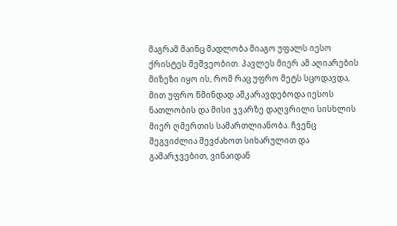მაგრამ მაინც მადლობა მიაგო უფალს იესო ქრისტეს მეშვეობით. პავლეს მიერ ამ აღიარების მიზეზი იყო ის, რომ რაც უფრო მეტს სცოდავდა, მით უფრო წმინდად აშკარავდებოდა იესოს ნათლობის და მისი ჯვარზე დაღვრილი სისხლის მიერ ღმერთის სამართლიანობა. ჩვენც შეგვიძლია შევძახოთ სიხარულით და გამარჯვებით, ვინაიდან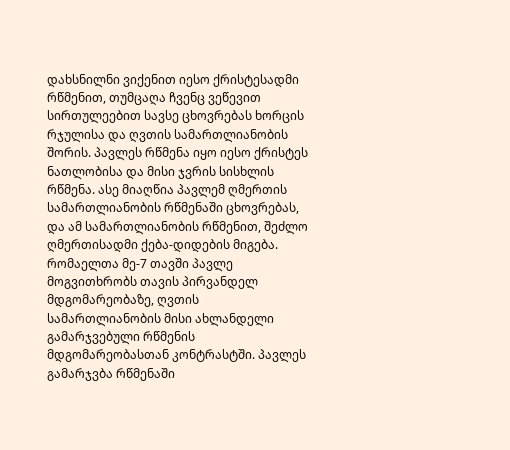დახსნილნი ვიქენით იესო ქრისტესადმი რწმენით, თუმცაღა ჩვენც ვეწევით სირთულეებით სავსე ცხოვრებას ხორცის რჯულისა და ღვთის სამართლიანობის შორის. პავლეს რწმენა იყო იესო ქრისტეს ნათლობისა და მისი ჯვრის სისხლის რწმენა. ასე მიაღწია პავლემ ღმერთის სამართლიანობის რწმენაში ცხოვრებას, და ამ სამართლიანობის რწმენით, შეძლო ღმერთისადმი ქება-დიდების მიგება.
რომაელთა მე-7 თავში პავლე მოგვითხრობს თავის პირვანდელ მდგომარეობაზე, ღვთის სამართლიანობის მისი ახლანდელი გამარჯვებული რწმენის მდგომარეობასთან კონტრასტში. პავლეს გამარჯვბა რწმენაში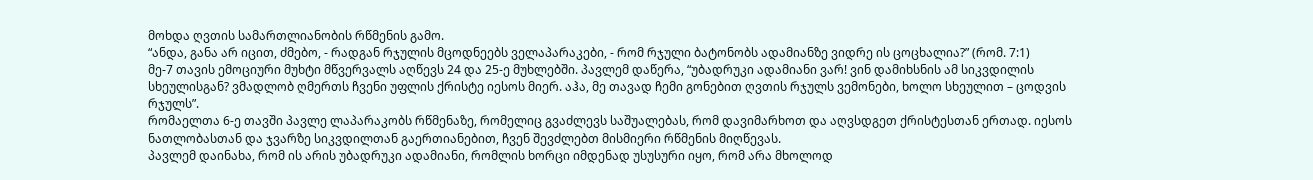მოხდა ღვთის სამართლიანობის რწმენის გამო.
“ანდა, განა არ იცით, ძმებო, - რადგან რჯულის მცოდნეებს ველაპარაკები, - რომ რჯული ბატონობს ადამიანზე ვიდრე ის ცოცხალია?” (რომ. 7:1)
მე-7 თავის ემოციური მუხტი მწვერვალს აღწევს 24 და 25-ე მუხლებში. პავლემ დაწერა, “უბადრუკი ადამიანი ვარ! ვინ დამიხსნის ამ სიკვდილის სხეულისგან? ვმადლობ ღმერთს ჩვენი უფლის ქრისტე იესოს მიერ. აჰა, მე თავად ჩემი გონებით ღვთის რჯულს ვემონები, ხოლო სხეულით – ცოდვის რჯულს”.
რომაელთა 6-ე თავში პავლე ლაპარაკობს რწმენაზე, რომელიც გვაძლევს საშუალებას, რომ დავიმარხოთ და აღვსდგეთ ქრისტესთან ერთად. იესოს ნათლობასთან და ჯვარზე სიკვდილთან გაერთიანებით, ჩვენ შევძლებთ მისმიერი რწმენის მიღწევას.
პავლემ დაინახა, რომ ის არის უბადრუკი ადამიანი, რომლის ხორცი იმდენად უსუსური იყო, რომ არა მხოლოდ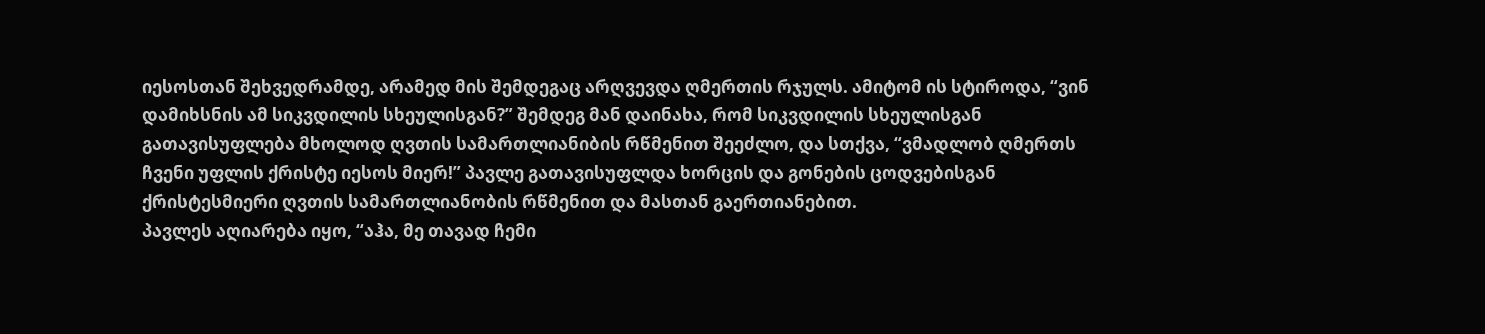იესოსთან შეხვედრამდე, არამედ მის შემდეგაც არღვევდა ღმერთის რჯულს. ამიტომ ის სტიროდა, “ვინ დამიხსნის ამ სიკვდილის სხეულისგან?” შემდეგ მან დაინახა, რომ სიკვდილის სხეულისგან გათავისუფლება მხოლოდ ღვთის სამართლიანიბის რწმენით შეეძლო, და სთქვა, “ვმადლობ ღმერთს ჩვენი უფლის ქრისტე იესოს მიერ!” პავლე გათავისუფლდა ხორცის და გონების ცოდვებისგან ქრისტესმიერი ღვთის სამართლიანობის რწმენით და მასთან გაერთიანებით.
პავლეს აღიარება იყო, “აჰა, მე თავად ჩემი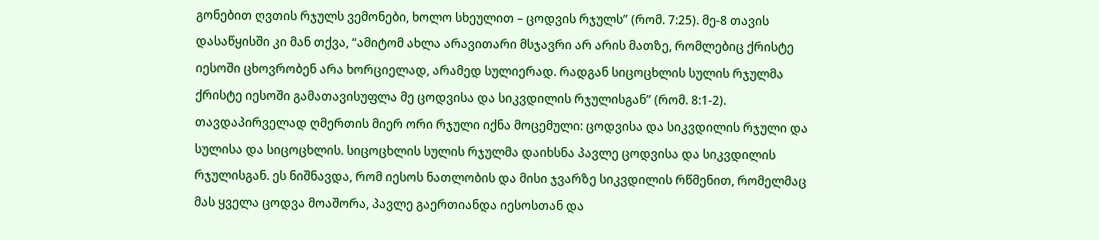გონებით ღვთის რჯულს ვემონები, ხოლო სხეულით – ცოდვის რჯულს” (რომ. 7:25). მე-8 თავის დასაწყისში კი მან თქვა, “ამიტომ ახლა არავითარი მსჯავრი არ არის მათზე, რომლებიც ქრისტე იესოში ცხოვრობენ არა ხორციელად, არამედ სულიერად. რადგან სიცოცხლის სულის რჯულმა ქრისტე იესოში გამათავისუფლა მე ცოდვისა და სიკვდილის რჯულისგან” (რომ. 8:1-2).
თავდაპირველად ღმერთის მიერ ორი რჯული იქნა მოცემული: ცოდვისა და სიკვდილის რჯული და სულისა და სიცოცხლის. სიცოცხლის სულის რჯულმა დაიხსნა პავლე ცოდვისა და სიკვდილის რჯულისგან. ეს ნიშნავდა, რომ იესოს ნათლობის და მისი ჯვარზე სიკვდილის რწმენით, რომელმაც მას ყველა ცოდვა მოაშორა, პავლე გაერთიანდა იესოსთან და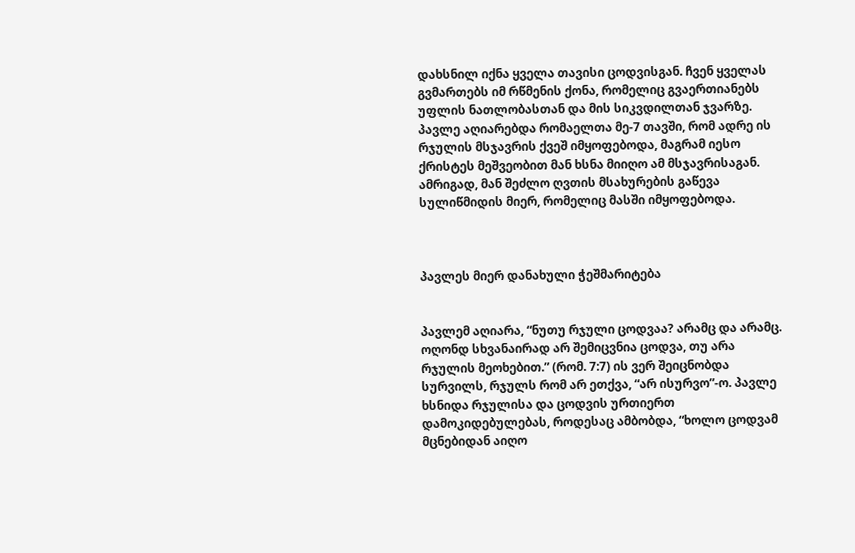დახსნილ იქნა ყველა თავისი ცოდვისგან. ჩვენ ყველას გვმართებს იმ რწმენის ქონა, რომელიც გვაერთიანებს უფლის ნათლობასთან და მის სიკვდილთან ჯვარზე.
პავლე აღიარებდა რომაელთა მე-7 თავში, რომ ადრე ის რჯულის მსჯავრის ქვეშ იმყოფებოდა, მაგრამ იესო ქრისტეს მეშვეობით მან ხსნა მიიღო ამ მსჯავრისაგან. ამრიგად, მან შეძლო ღვთის მსახურების გაწევა სულიწმიდის მიერ, რომელიც მასში იმყოფებოდა.



პავლეს მიერ დანახული ჭეშმარიტება


პავლემ აღიარა, “ნუთუ რჯული ცოდვაა? არამც და არამც. ოღონდ სხვანაირად არ შემიცვნია ცოდვა, თუ არა რჯულის მეოხებით.” (რომ. 7:7) ის ვერ შეიცნობდა სურვილს, რჯულს რომ არ ეთქვა, “არ ისურვო”-ო. პავლე ხსნიდა რჯულისა და ცოდვის ურთიერთ დამოკიდებულებას, როდესაც ამბობდა, “ხოლო ცოდვამ მცნებიდან აიღო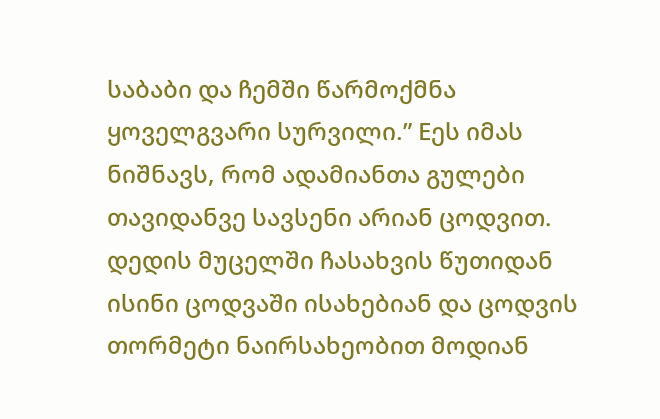საბაბი და ჩემში წარმოქმნა ყოველგვარი სურვილი.” Eეს იმას ნიშნავს, რომ ადამიანთა გულები თავიდანვე სავსენი არიან ცოდვით. დედის მუცელში ჩასახვის წუთიდან ისინი ცოდვაში ისახებიან და ცოდვის თორმეტი ნაირსახეობით მოდიან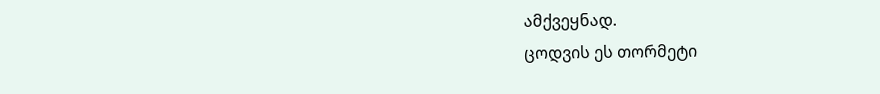ამქვეყნად.
ცოდვის ეს თორმეტი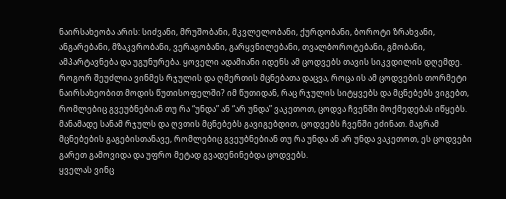ნაირსახეობა არის: სიძვანი, მრუშობანი, მკვლელობანი, ქურდობანი, ბოროტი ზრახვანი, ანგარებანი, მზაკვრობანი, ვერაგობანი, გარყვნილებანი, თვალბოროტებანი, გმობანი, ამპარტავნება და უგუნურება. ყოველი ადამიანი იდენს ამ ცოდვებს თავის სიკვდილის დღემდე. როგორ შეუძლია ვინმეს რჯულის და ღმერთის მცნებათა დაცვა, როცა ის ამ ცოდვების თორმეტი ნაირსახეობით მოდის წუთისოფელში? იმ წუთიდან, რაც რჯულის სიტყვებს და მცნებებს ვიგებთ, რომლებიც გვეუბნებიან თუ რა “უნდა” ან “არ უნდა” ვაკეთოთ, ცოდვა ჩვენში მოქმედებას იწყებს.
მანამადე სანამ რჯულს და ღვთის მცნებებს გავიგებდით, ცოდვებს ჩვენში ეძინათ. მაგრამ მცნებების გაგებისთანავე, რომლებიც გვეუბნებიან თუ რა უნდა ან არ უნდა ვაკეთოთ, ეს ცოდვები გარეთ გამოვიდა და უფრო მეტად გვადენინებდა ცოდვებს.
ყველას ვინც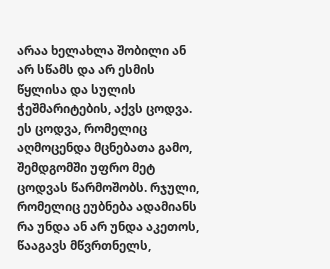არაა ხელახლა შობილი ან არ სწამს და არ ესმის წყლისა და სულის ჭეშმარიტების, აქვს ცოდვა. ეს ცოდვა, რომელიც აღმოცენდა მცნებათა გამო, შემდგომში უფრო მეტ ცოდვას წარმოშობს. რჯული, რომელიც ეუბნება ადამიანს რა უნდა ან არ უნდა აკეთოს, წააგავს მწვრთნელს,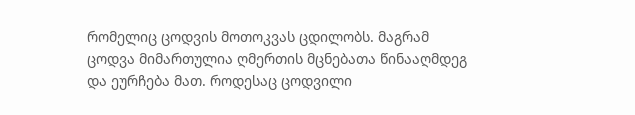რომელიც ცოდვის მოთოკვას ცდილობს. მაგრამ ცოდვა მიმართულია ღმერთის მცნებათა წინააღმდეგ და ეურჩება მათ. როდესაც ცოდვილი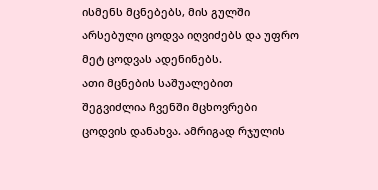ისმენს მცნებებს, მის გულში არსებული ცოდვა იღვიძებს და უფრო მეტ ცოდვას ადენინებს.
ათი მცნების საშუალებით შეგვიძლია ჩვენში მცხოვრები ცოდვის დანახვა. ამრიგად რჯულის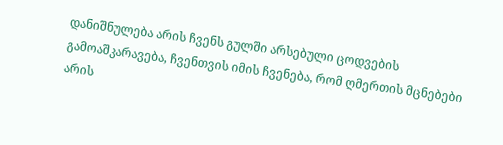დანიშნულება არის ჩვენს გულში არსებული ცოდვების გამოაშკარავება, ჩვენთვის იმის ჩვენება, რომ ღმერთის მცნებები არის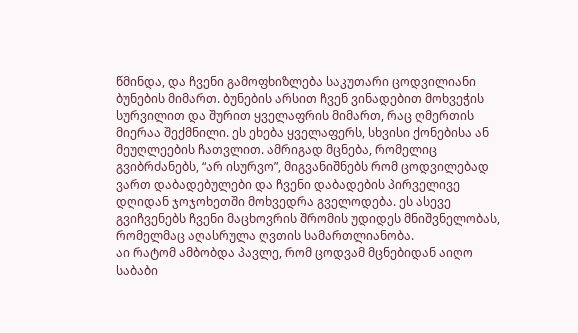წმინდა, და ჩვენი გამოფხიზლება საკუთარი ცოდვილიანი ბუნების მიმართ. ბუნების არსით ჩვენ ვინადებით მოხვეჭის სურვილით და შურით ყველაფრის მიმართ, რაც ღმერთის მიერაა შექმნილი. ეს ეხება ყველაფერს, სხვისი ქონებისა ან მეუღლეების ჩათვლით. ამრიგად მცნება, რომელიც გვიბრძანებს, “არ ისურვო”, მიგვანიშნებს რომ ცოდვილებად ვართ დაბადებულები და ჩვენი დაბადების პირველივე დღიდან ჯოჯოხეთში მოხვედრა გველოდება. ეს ასევე გვიჩვენებს ჩვენი მაცხოვრის შრომის უდიდეს მნიშვნელობას, რომელმაც აღასრულა ღვთის სამართლიანობა.
აი რატომ ამბობდა პავლე, რომ ცოდვამ მცნებიდან აიღო საბაბი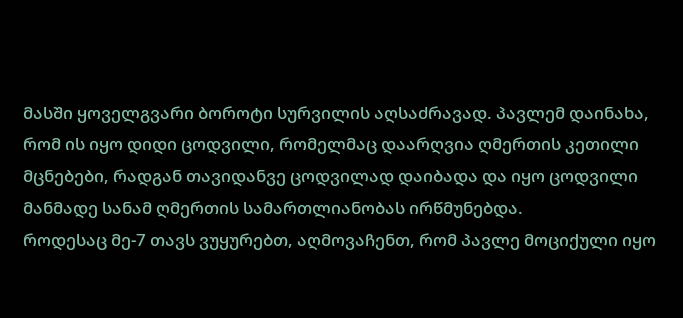მასში ყოველგვარი ბოროტი სურვილის აღსაძრავად. პავლემ დაინახა, რომ ის იყო დიდი ცოდვილი, რომელმაც დაარღვია ღმერთის კეთილი მცნებები, რადგან თავიდანვე ცოდვილად დაიბადა და იყო ცოდვილი მანმადე სანამ ღმერთის სამართლიანობას ირწმუნებდა.
როდესაც მე-7 თავს ვუყურებთ, აღმოვაჩენთ, რომ პავლე მოციქული იყო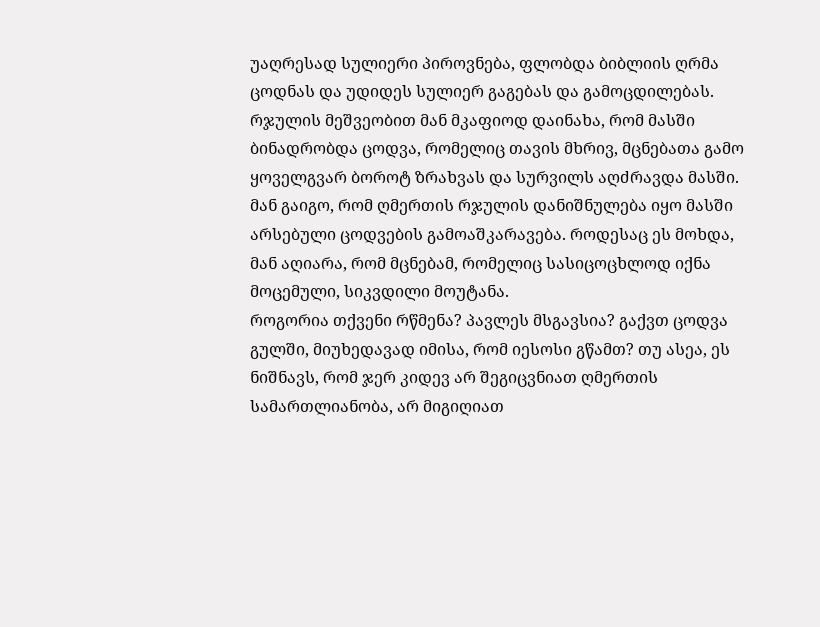უაღრესად სულიერი პიროვნება, ფლობდა ბიბლიის ღრმა ცოდნას და უდიდეს სულიერ გაგებას და გამოცდილებას. რჯულის მეშვეობით მან მკაფიოდ დაინახა, რომ მასში ბინადრობდა ცოდვა, რომელიც თავის მხრივ, მცნებათა გამო ყოველგვარ ბოროტ ზრახვას და სურვილს აღძრავდა მასში. მან გაიგო, რომ ღმერთის რჯულის დანიშნულება იყო მასში არსებული ცოდვების გამოაშკარავება. როდესაც ეს მოხდა, მან აღიარა, რომ მცნებამ, რომელიც სასიცოცხლოდ იქნა მოცემული, სიკვდილი მოუტანა.
როგორია თქვენი რწმენა? პავლეს მსგავსია? გაქვთ ცოდვა გულში, მიუხედავად იმისა, რომ იესოსი გწამთ? თუ ასეა, ეს ნიშნავს, რომ ჯერ კიდევ არ შეგიცვნიათ ღმერთის სამართლიანობა, არ მიგიღიათ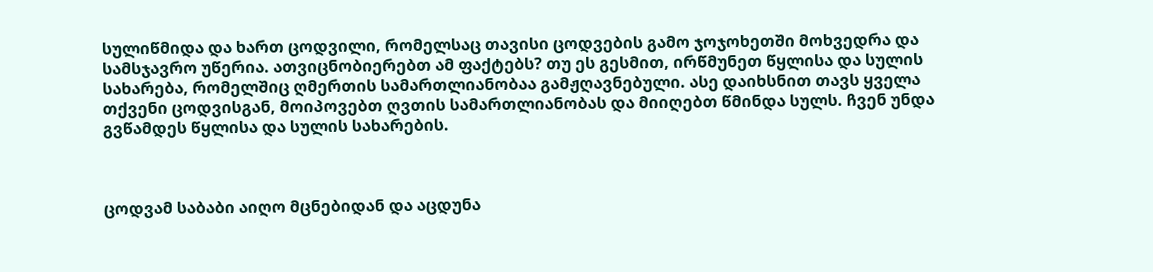სულიწმიდა და ხართ ცოდვილი, რომელსაც თავისი ცოდვების გამო ჯოჯოხეთში მოხვედრა და სამსჯავრო უწერია. ათვიცნობიერებთ ამ ფაქტებს? თუ ეს გესმით, ირწმუნეთ წყლისა და სულის სახარება, რომელშიც ღმერთის სამართლიანობაა გამჟღავნებული. ასე დაიხსნით თავს ყველა თქვენი ცოდვისგან, მოიპოვებთ ღვთის სამართლიანობას და მიიღებთ წმინდა სულს. ჩვენ უნდა გვწამდეს წყლისა და სულის სახარების.



ცოდვამ საბაბი აიღო მცნებიდან და აცდუნა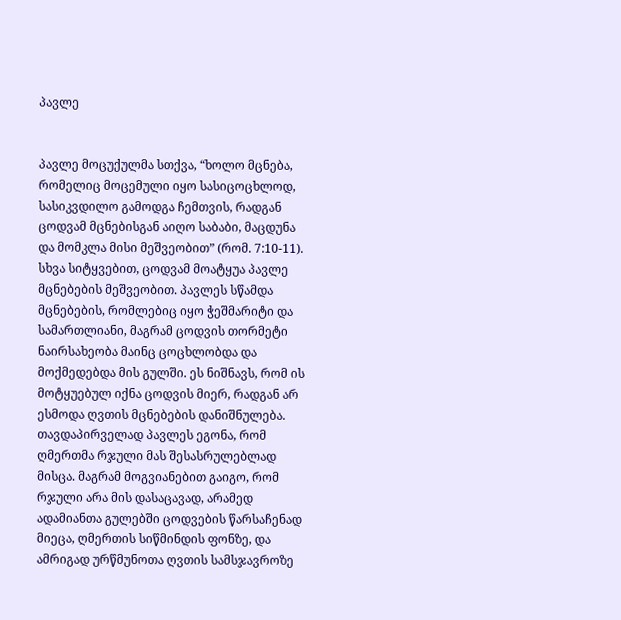პავლე


პავლე მოცუქულმა სთქვა, “ხოლო მცნება, რომელიც მოცემული იყო სასიცოცხლოდ, სასიკვდილო გამოდგა ჩემთვის, რადგან ცოდვამ მცნებისგან აიღო საბაბი, მაცდუნა და მომკლა მისი მეშვეობით” (რომ. 7:10-11). სხვა სიტყვებით, ცოდვამ მოატყუა პავლე მცნებების მეშვეობით. პავლეს სწამდა მცნებების, რომლებიც იყო ჭეშმარიტი და სამართლიანი, მაგრამ ცოდვის თორმეტი ნაირსახეობა მაინც ცოცხლობდა და მოქმედებდა მის გულში. ეს ნიშნავს, რომ ის მოტყუებულ იქნა ცოდვის მიერ, რადგან არ ესმოდა ღვთის მცნებების დანიშნულება.
თავდაპირველად პავლეს ეგონა, რომ ღმერთმა რჯული მას შესასრულებლად მისცა. მაგრამ მოგვიანებით გაიგო, რომ რჯული არა მის დასაცავად, არამედ ადამიანთა გულებში ცოდვების წარსაჩენად მიეცა, ღმერთის სიწმინდის ფონზე, და ამრიგად ურწმუნოთა ღვთის სამსჯავროზე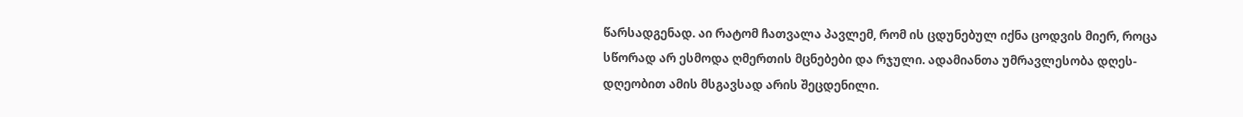წარსადგენად. აი რატომ ჩათვალა პავლემ, რომ ის ცდუნებულ იქნა ცოდვის მიერ, როცა სწორად არ ესმოდა ღმერთის მცნებები და რჯული. ადამიანთა უმრავლესობა დღეს-დღეობით ამის მსგავსად არის შეცდენილი.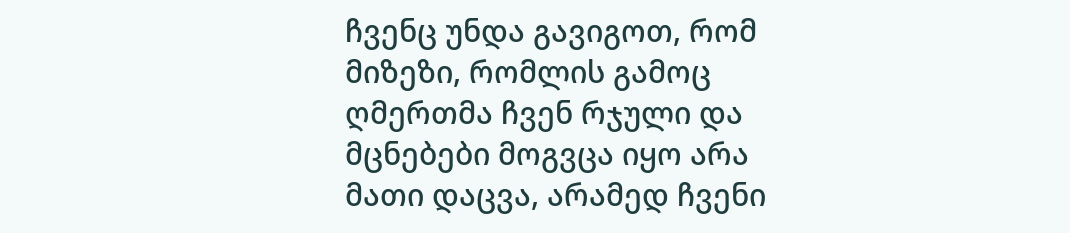ჩვენც უნდა გავიგოთ, რომ მიზეზი, რომლის გამოც ღმერთმა ჩვენ რჯული და მცნებები მოგვცა იყო არა მათი დაცვა, არამედ ჩვენი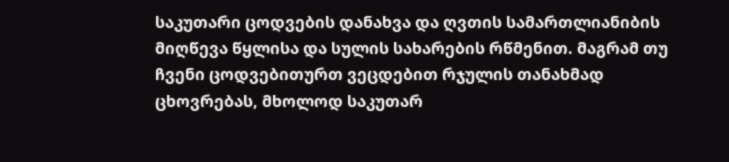საკუთარი ცოდვების დანახვა და ღვთის სამართლიანიბის მიღწევა წყლისა და სულის სახარების რწმენით. მაგრამ თუ ჩვენი ცოდვებითურთ ვეცდებით რჯულის თანახმად ცხოვრებას, მხოლოდ საკუთარ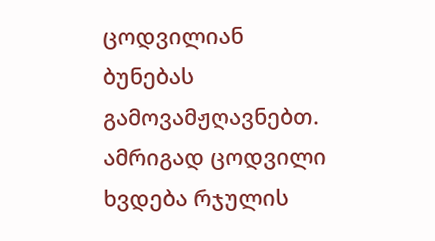ცოდვილიან ბუნებას გამოვამჟღავნებთ.
ამრიგად ცოდვილი ხვდება რჯულის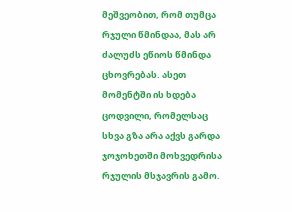მეშვეობით, რომ თუმცა რჯული წმინდაა, მას არ ძალუძს ეწიოს წმინდა ცხოვრებას. ასეთ მომენტში ის ხდება ცოდვილი, რომელსაც სხვა გზა არა აქვს გარდა ჯოჯოხეთში მოხვედრისა რჯულის მსჯავრის გამო.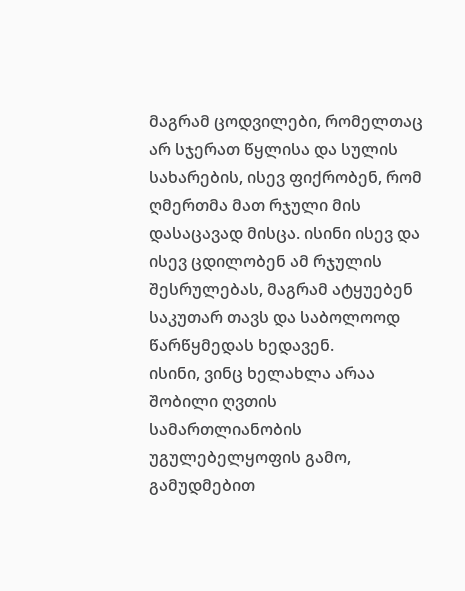მაგრამ ცოდვილები, რომელთაც არ სჯერათ წყლისა და სულის სახარების, ისევ ფიქრობენ, რომ ღმერთმა მათ რჯული მის დასაცავად მისცა. ისინი ისევ და ისევ ცდილობენ ამ რჯულის შესრულებას, მაგრამ ატყუებენ საკუთარ თავს და საბოლოოდ წარწყმედას ხედავენ.
ისინი, ვინც ხელახლა არაა შობილი ღვთის სამართლიანობის უგულებელყოფის გამო, გამუდმებით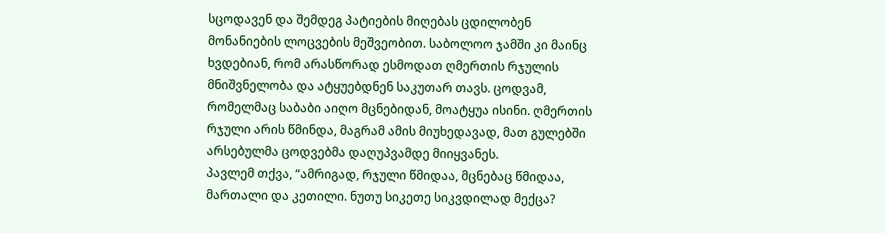სცოდავენ და შემდეგ პატიების მიღებას ცდილობენ მონანიების ლოცვების მეშვეობით. საბოლოო ჯამში კი მაინც ხვდებიან, რომ არასწორად ესმოდათ ღმერთის რჯულის მნიშვნელობა და ატყუებდნენ საკუთარ თავს. ცოდვამ, რომელმაც საბაბი აიღო მცნებიდან, მოატყუა ისინი. ღმერთის რჯული არის წმინდა, მაგრამ ამის მიუხედავად, მათ გულებში არსებულმა ცოდვებმა დაღუპვამდე მიიყვანეს.
პავლემ თქვა, “ამრიგად, რჯული წმიდაა, მცნებაც წმიდაა, მართალი და კეთილი. ნუთუ სიკეთე სიკვდილად მექცა?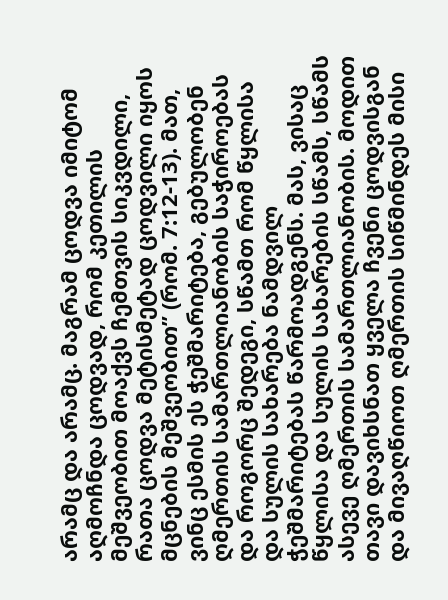არამც და არამც. მაგრამ ცოდვა იმიტომ აღმოჩნდა ცოდვად, რომ კეთილის მეშვეობით მოაქვს ჩემთვის სიკვდილი, რათა ცოდვა მეტისმეტად ცოდვილი იყოს მცნების მეშვეობით” (რომ. 7:12-13). მათ, ვინც ესმის ეს ჭეშმარიტება, გებულობენ ღმერთის სამართლიანობის საჭიროებას და როგორც შედეგი, სწამთ რომ წყლისა და სულის სახარება ნამდვილ ჭეშმარიტებას წარმოადგენს. მას, ვისაც წყლისა და სულის სახარების სწამს, სწამს ასევე ღმერთის სამართლიანობის. მოდით თავი დავიხსნათ ყველა ჩვენი ცოდვისგან და მივაღწიოთ ღმერთის სიწმინდეს მისი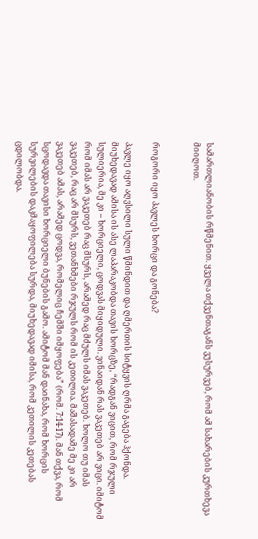სამართლიანობის რწმენით. ყველა თქვენთაგანს ვუსურვებ, რომ ამ სახარების კურთხევა მიიღოთ.


როგორი იყო პავლეს ხორცი და გონება?

პავლე იყო აღვსილი სული წმინდით და ღმერთის სიტყვის ღრმა გაგება ჰქონდა. მიუხედავად ამისა ის ასე ლაპარაკობდა თავის ხორცზე, “რადგან ვიცით, რომ რჯული სულიერია, მე კი – ხორციელი, ცოდვას მიყიდული. ვინაიდან რას ვაკეთებ არ ვიცი. იმიტომ რომ იმას არ ვაკეთებ რაც მსურს, არამედ რაც მძულს იმას ვაკეთებ. ხოლო თუ იმას ვაკეთებ, რაც არ მსურს, ვეთანხმები რჯულს რომ ის კეთილია. მაშასადამე მე კი არ ვაკეთებ ამას, არამედ ცოდვა, რომელიც ჩემში იმყოფება” (რომ. 7:14-17). მან თქვა, რომ სცოდავდა თავისი ხორციელი ბუნების გამო. ამიტომ მან დაინახა, რომ ხორცის სურვილების დაკმაყოფილება სურდა, მიუხედავად იმისა, რომ კეთილის კეთებას ცდილობდა.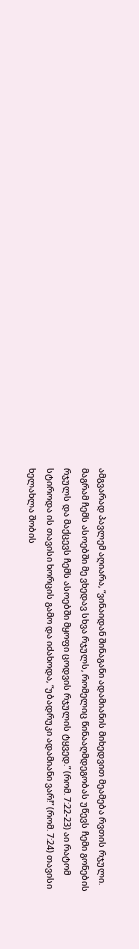ამგვარად პავლემ აღიარა, “ვინაიდან შინაგანი ადამიანის მიხედვით მეამება რვთის რჯული. მაგრამ ჩემს ასოებში მე ვხედავ სხვა რჯულს, რომელიც წინააღმდეგობას უწევს ჩემი გონების რჯულს და მაქცევს ჩემს ასოებში მყოფი ცოდვის რჯულის ტყვედ.” (რომ. 7:22-23) აი რატომ სტიროდა ის თავისი ხორცის გამო და იძახოდა, “უბადრუკი ადამიანი ვარ!” (რომ. 7:24) თავისი ხელახლა შობის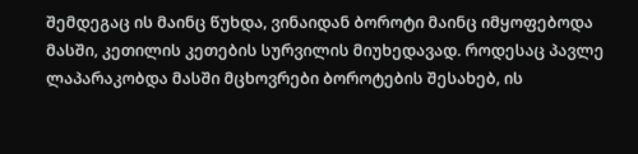შემდეგაც ის მაინც წუხდა, ვინაიდან ბოროტი მაინც იმყოფებოდა მასში, კეთილის კეთების სურვილის მიუხედავად. როდესაც პავლე ლაპარაკობდა მასში მცხოვრები ბოროტების შესახებ, ის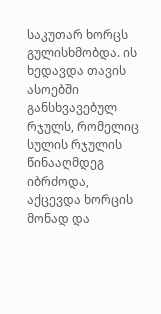საკუთარ ხორცს გულისხმობდა. ის ხედავდა თავის ასოებში განსხვავებულ რჯულს, რომელიც სულის რჯულის წინააღმდეგ იბრძოდა, აქცევდა ხორცის მონად და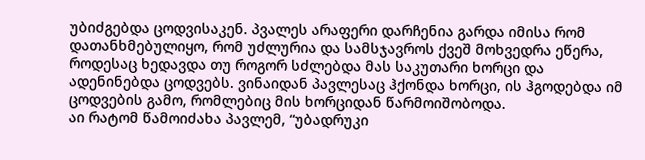უბიძგებდა ცოდვისაკენ. პვალეს არაფერი დარჩენია გარდა იმისა რომ დათანხმებულიყო, რომ უძლურია და სამსჯავროს ქვეშ მოხვედრა ეწერა, როდესაც ხედავდა თუ როგორ სძლებდა მას საკუთარი ხორცი და ადენინებდა ცოდვებს. ვინაიდან პავლესაც ჰქონდა ხორცი, ის ჰგოდებდა იმ ცოდვების გამო, რომლებიც მის ხორციდან წარმოიშობოდა.
აი რატომ წამოიძახა პავლემ, “უბადრუკი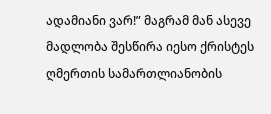ადამიანი ვარ!” მაგრამ მან ასევე მადლობა შესწირა იესო ქრისტეს ღმერთის სამართლიანობის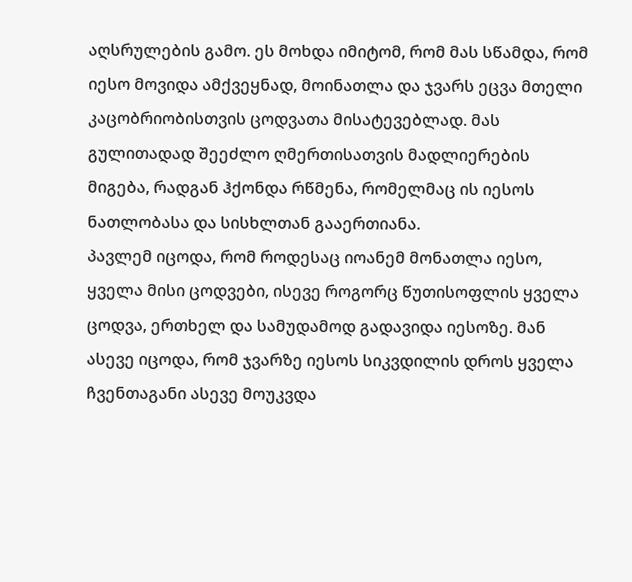აღსრულების გამო. ეს მოხდა იმიტომ, რომ მას სწამდა, რომ იესო მოვიდა ამქვეყნად, მოინათლა და ჯვარს ეცვა მთელი კაცობრიობისთვის ცოდვათა მისატევებლად. მას გულითადად შეეძლო ღმერთისათვის მადლიერების მიგება, რადგან ჰქონდა რწმენა, რომელმაც ის იესოს ნათლობასა და სისხლთან გააერთიანა.
პავლემ იცოდა, რომ როდესაც იოანემ მონათლა იესო, ყველა მისი ცოდვები, ისევე როგორც წუთისოფლის ყველა ცოდვა, ერთხელ და სამუდამოდ გადავიდა იესოზე. მან ასევე იცოდა, რომ ჯვარზე იესოს სიკვდილის დროს ყველა ჩვენთაგანი ასევე მოუკვდა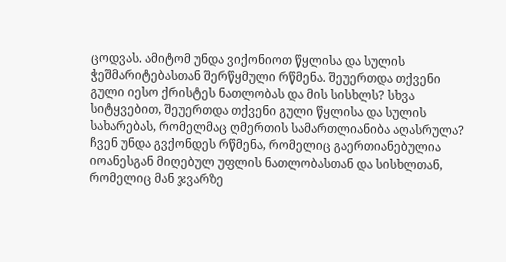ცოდვას. ამიტომ უნდა ვიქონიოთ წყლისა და სულის ჭეშმარიტებასთან შერწყმული რწმენა. შეუერთდა თქვენი გული იესო ქრისტეს ნათლობას და მის სისხლს? სხვა სიტყვებით, შეუერთდა თქვენი გული წყლისა და სულის სახარებას, რომელმაც ღმერთის სამართლიანიბა აღასრულა? ჩვენ უნდა გვქონდეს რწმენა, რომელიც გაერთიანებულია იოანესგან მიღებულ უფლის ნათლობასთან და სისხლთან, რომელიც მან ჯვარზე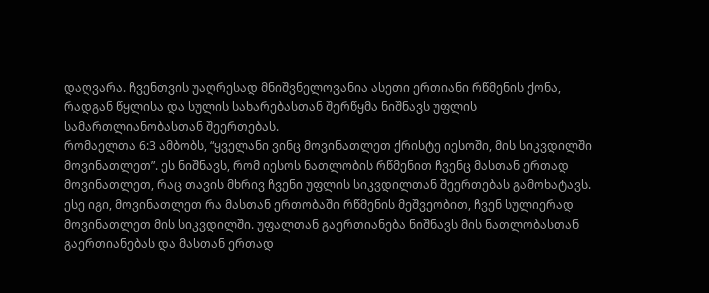დაღვარა. ჩვენთვის უაღრესად მნიშვნელოვანია ასეთი ერთიანი რწმენის ქონა, რადგან წყლისა და სულის სახარებასთან შერწყმა ნიშნავს უფლის სამართლიანობასთან შეერთებას.
რომაელთა 6:3 ამბობს, “ყველანი ვინც მოვინათლეთ ქრისტე იესოში, მის სიკვდილში მოვინათლეთ”. ეს ნიშნავს, რომ იესოს ნათლობის რწმენით ჩვენც მასთან ერთად მოვინათლეთ, რაც თავის მხრივ ჩვენი უფლის სიკვდილთან შეერთებას გამოხატავს. ესე იგი, მოვინათლეთ რა მასთან ერთობაში რწმენის მეშვეობით, ჩვენ სულიერად მოვინათლეთ მის სიკვდილში. უფალთან გაერთიანება ნიშნავს მის ნათლობასთან გაერთიანებას და მასთან ერთად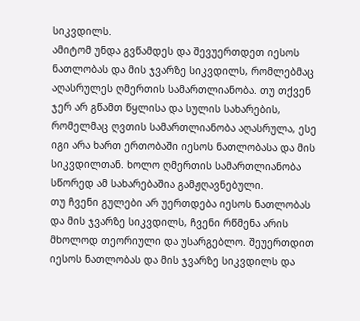სიკვდილს.
ამიტომ უნდა გვწამდეს და შევუერთდეთ იესოს ნათლობას და მის ჯვარზე სიკვდილს, რომლებმაც აღასრულეს ღმერთის სამართლიანობა. თუ თქვენ ჯერ არ გწამთ წყლისა და სულის სახარების, რომელმაც ღვთის სამართლიანობა აღასრულა, ესე იგი არა ხართ ერთობაში იესოს ნათლობასა და მის სიკვდილთან. ხოლო ღმერთის სამართლიანობა სწორედ ამ სახარებაშია გამჟღავნებული.
თუ ჩვენი გულები არ უერთდება იესოს ნათლობას და მის ჯვარზე სიკვდილს, ჩვენი რწმენა არის მხოლოდ თეორიული და უსარგებლო. შეუერთდით იესოს ნათლობას და მის ჯვარზე სიკვდილს და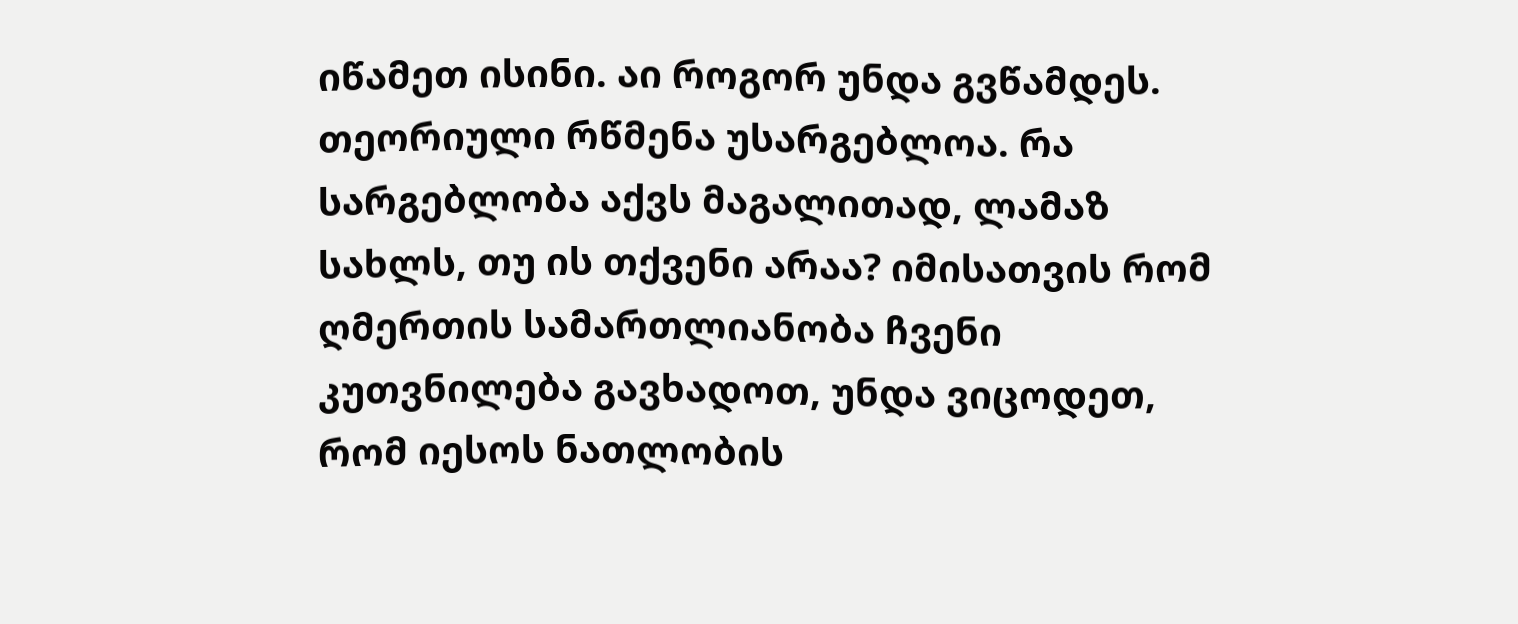იწამეთ ისინი. აი როგორ უნდა გვწამდეს. თეორიული რწმენა უსარგებლოა. რა სარგებლობა აქვს მაგალითად, ლამაზ სახლს, თუ ის თქვენი არაა? იმისათვის რომ ღმერთის სამართლიანობა ჩვენი კუთვნილება გავხადოთ, უნდა ვიცოდეთ, რომ იესოს ნათლობის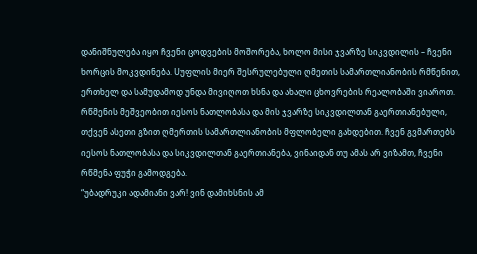დანიშნულება იყო ჩვენი ცოდვების მოშორება, ხოლო მისი ჯვარზე სიკვდილის – ჩვენი ხორცის მოკვდინება. Uუფლის მიერ შესრულებული ღმეთის სამართლიანობის რმწენით, ერთხელ და სამუდამოდ უნდა მივიღოთ ხსნა და ახალი ცხოვრების რეალობაში ვიაროთ.
რწმენის მეშვეობით იესოს ნათლობასა და მის ჯვარზე სიკვდილთან გაერთიანებული, თქვენ ასეთი გზით ღმერთის სამართლიანობის მფლობელი გახდებით. ჩვენ გვმართებს იესოს ნათლობასა და სიკვდილთან გაერთიანება, ვინაიდან თუ ამას არ ვიზამთ, ჩვენი რწმენა ფუჭი გამოდგება.
“უბადრუკი ადამიანი ვარ! ვინ დამიხსნის ამ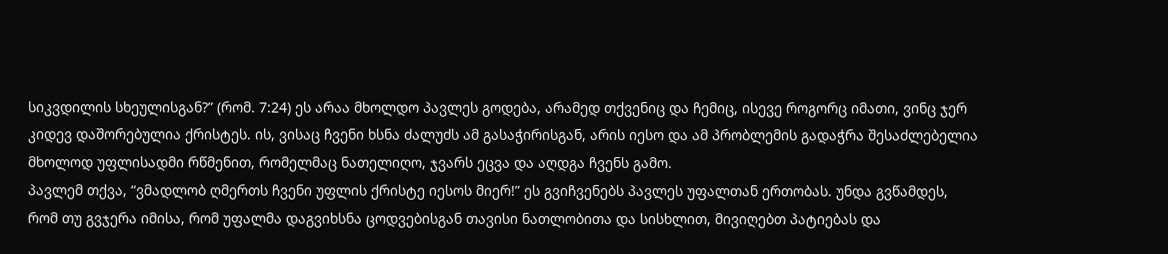სიკვდილის სხეულისგან?” (რომ. 7:24) ეს არაა მხოლდო პავლეს გოდება, არამედ თქვენიც და ჩემიც, ისევე როგორც იმათი, ვინც ჯერ კიდევ დაშორებულია ქრისტეს. ის, ვისაც ჩვენი ხსნა ძალუძს ამ გასაჭირისგან, არის იესო და ამ პრობლემის გადაჭრა შესაძლებელია მხოლოდ უფლისადმი რწმენით, რომელმაც ნათელიღო, ჯვარს ეცვა და აღდგა ჩვენს გამო.
პავლემ თქვა, “ვმადლობ ღმერთს ჩვენი უფლის ქრისტე იესოს მიერ!” ეს გვიჩვენებს პავლეს უფალთან ერთობას. უნდა გვწამდეს, რომ თუ გვჯერა იმისა, რომ უფალმა დაგვიხსნა ცოდვებისგან თავისი ნათლობითა და სისხლით, მივიღებთ პატიებას და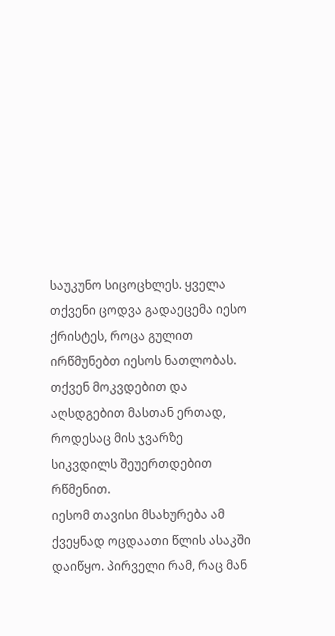საუკუნო სიცოცხლეს. ყველა თქვენი ცოდვა გადაეცემა იესო ქრისტეს, როცა გულით ირწმუნებთ იესოს ნათლობას. თქვენ მოკვდებით და აღსდგებით მასთან ერთად, როდესაც მის ჯვარზე სიკვდილს შეუერთდებით რწმენით.
იესომ თავისი მსახურება ამ ქვეყნად ოცდაათი წლის ასაკში დაიწყო. პირველი რამ, რაც მან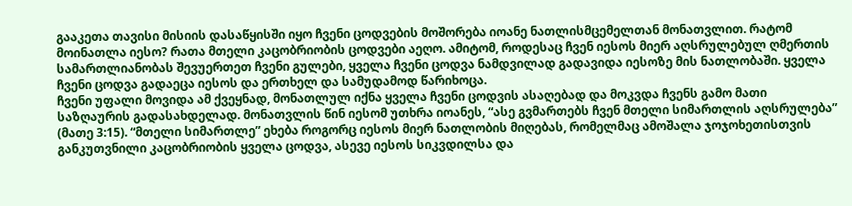გააკეთა თავისი მისიის დასაწყისში იყო ჩვენი ცოდვების მოშორება იოანე ნათლისმცემელთან მონათვლით. რატომ მოინათლა იესო? რათა მთელი კაცობრიობის ცოდვები აეღო. ამიტომ, როდესაც ჩვენ იესოს მიერ აღსრულებულ ღმერთის სამართლიანობას შევუერთეთ ჩვენი გულები, ყველა ჩვენი ცოდვა ნამდვილად გადავიდა იესოზე მის ნათლობაში. ყველა ჩვენი ცოდვა გადაეცა იესოს და ერთხელ და სამუდამოდ წარიხოცა.
ჩვენი უფალი მოვიდა ამ ქვეყნად, მონათლულ იქნა ყველა ჩვენი ცოდვის ასაღებად და მოკვდა ჩვენს გამო მათი საზღაურის გადასახდელად. მონათვლის წინ იესომ უთხრა იოანეს, “ასე გვმართებს ჩვენ მთელი სიმართლის აღსრულება” (მათე 3:15). “მთელი სიმართლე” ეხება როგორც იესოს მიერ ნათლობის მიღებას, რომელმაც ამოშალა ჯოჯოხეთისთვის განკუთვნილი კაცობრიობის ყველა ცოდვა, ასევე იესოს სიკვდილსა და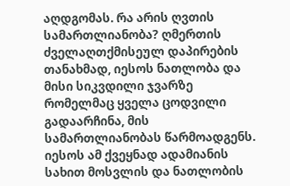აღდგომას. რა არის ღვთის სამართლიანობა? ღმერთის ძველაღთქმისეულ დაპირების თანახმად, იესოს ნათლობა და მისი სიკვდილი ჯვარზე რომელმაც ყველა ცოდვილი გადაარჩინა, მის სამართლიანობას წარმოადგენს. იესოს ამ ქვეყნად ადამიანის სახით მოსვლის და ნათლობის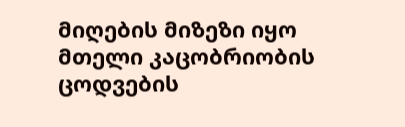მიღების მიზეზი იყო მთელი კაცობრიობის ცოდვების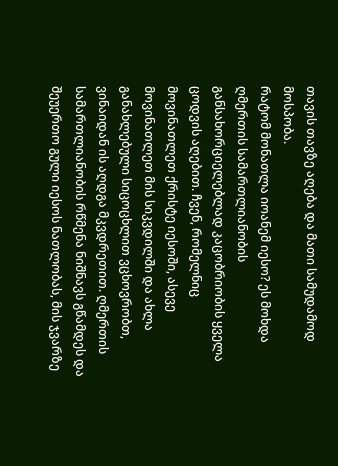თავის თავზე აღება და მათი სამუდამოდ მოსპობა.
რატომ მონათლა იოანემ იესო? ეს მოხდა ღმერთის სამართლიანობის განსახორციელებლად კაცობრიობის ყველა ცოდვის აღებით. ჩვენ, რომელნიც მოვინათლეთ ქრისტე იესოში, ასევე მოვინათლეთ მის სიკვდილში და ახლა განახლებული სიცოცხლით ვცხოვრობთ, ვინაიდან ის აღდგა მკვდრეთით. ღმერთის სამართლიანობის რწმენა ნიშნავს გწამდეს და შეუერთო გული იესოს ნათლობას, მის ჯვარზე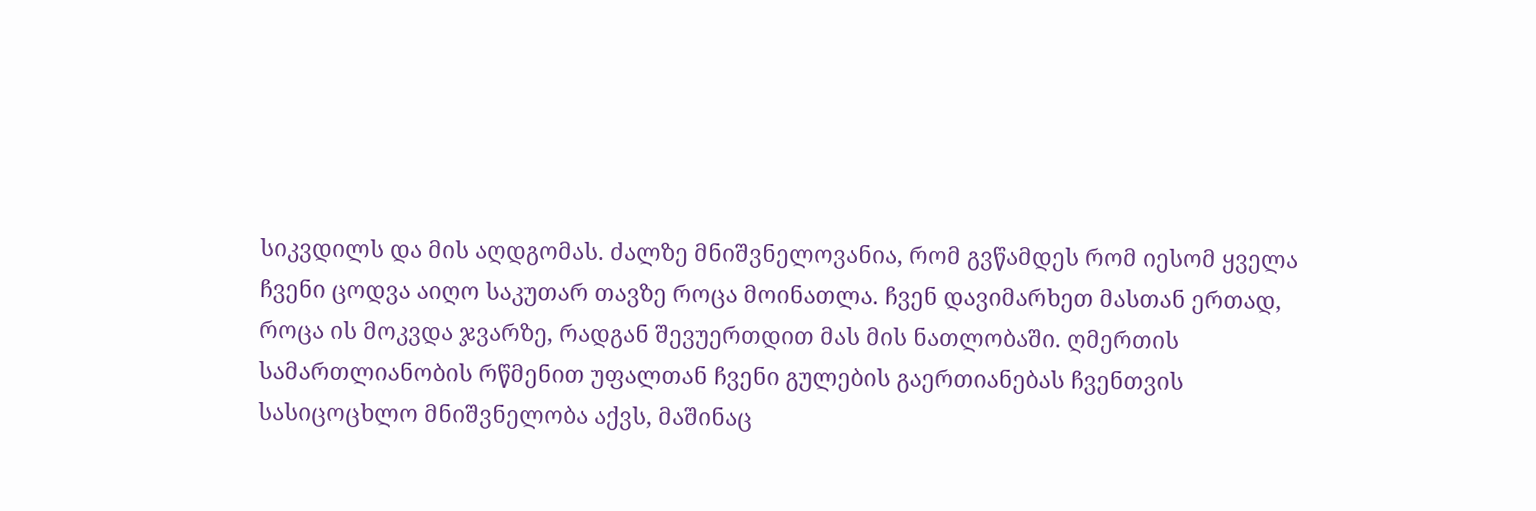სიკვდილს და მის აღდგომას. ძალზე მნიშვნელოვანია, რომ გვწამდეს რომ იესომ ყველა ჩვენი ცოდვა აიღო საკუთარ თავზე როცა მოინათლა. ჩვენ დავიმარხეთ მასთან ერთად, როცა ის მოკვდა ჯვარზე, რადგან შევუერთდით მას მის ნათლობაში. ღმერთის სამართლიანობის რწმენით უფალთან ჩვენი გულების გაერთიანებას ჩვენთვის სასიცოცხლო მნიშვნელობა აქვს, მაშინაც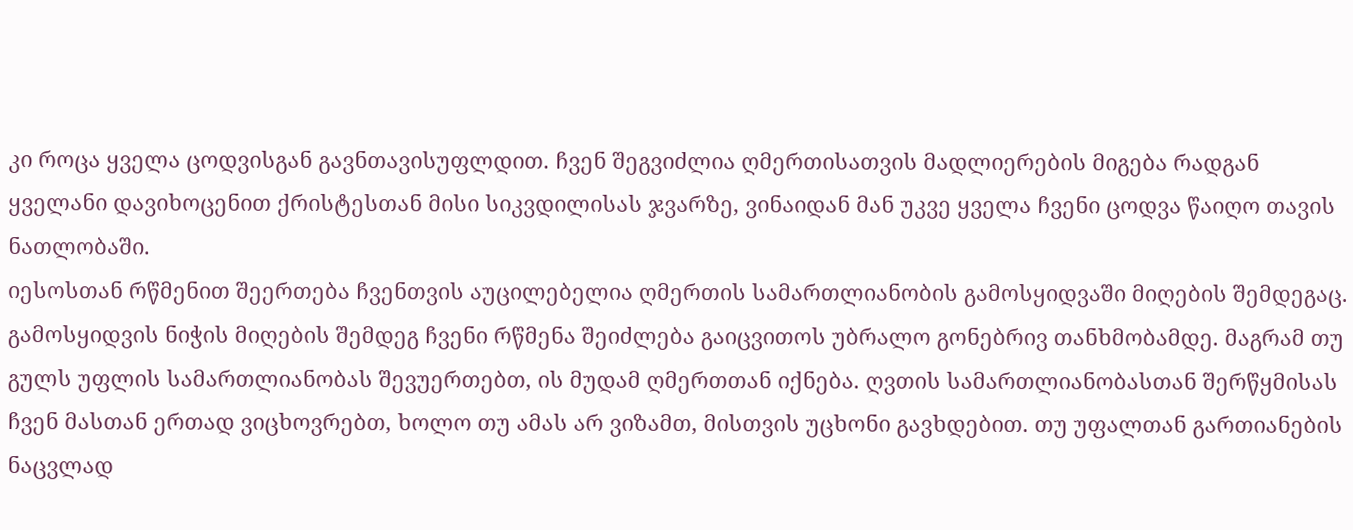კი როცა ყველა ცოდვისგან გავნთავისუფლდით. ჩვენ შეგვიძლია ღმერთისათვის მადლიერების მიგება რადგან ყველანი დავიხოცენით ქრისტესთან მისი სიკვდილისას ჯვარზე, ვინაიდან მან უკვე ყველა ჩვენი ცოდვა წაიღო თავის ნათლობაში.
იესოსთან რწმენით შეერთება ჩვენთვის აუცილებელია ღმერთის სამართლიანობის გამოსყიდვაში მიღების შემდეგაც. გამოსყიდვის ნიჭის მიღების შემდეგ ჩვენი რწმენა შეიძლება გაიცვითოს უბრალო გონებრივ თანხმობამდე. მაგრამ თუ გულს უფლის სამართლიანობას შევუერთებთ, ის მუდამ ღმერთთან იქნება. ღვთის სამართლიანობასთან შერწყმისას ჩვენ მასთან ერთად ვიცხოვრებთ, ხოლო თუ ამას არ ვიზამთ, მისთვის უცხონი გავხდებით. თუ უფალთან გართიანების ნაცვლად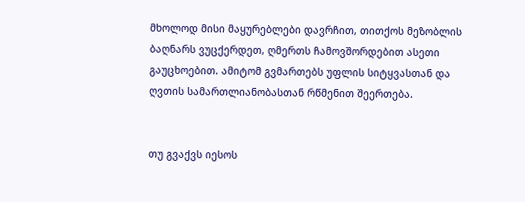მხოლოდ მისი მაყურებლები დავრჩით, თითქოს მეზობლის ბაღნარს ვუცქერდეთ, ღმერთს ჩამოვშორდებით ასეთი გაუცხოებით. ამიტომ გვმართებს უფლის სიტყვასთან და ღვთის სამართლიანობასთან რწმენით შეერთება.


თუ გვაქვს იესოს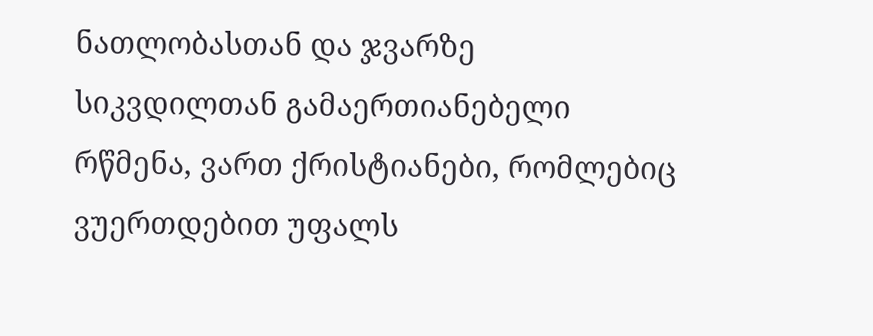ნათლობასთან და ჯვარზე სიკვდილთან გამაერთიანებელი რწმენა, ვართ ქრისტიანები, რომლებიც ვუერთდებით უფალს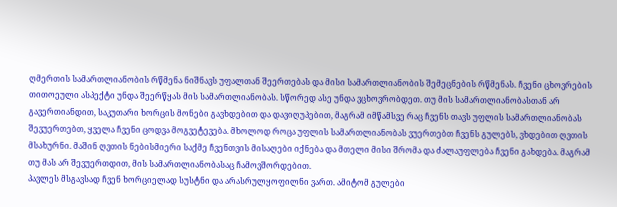ღმერთის სამართლიანობის რწმენა ნიშნავს უფალთან შეერთებას და მისი სამართლიანობის შემეცნების რწმენას. ჩვენი ცხოვრების თითოეული ასპექტი უნდა შეერწყას მის სამართლიანობას. სწორედ ასე უნდა ვცხოვრობდეთ. თუ მის სამართლიანობასთან არ გავერთიანდით, საკუთარი ხორცის მონები გავხდებით და დავიღუპებით, მაგრამ იმწამსვე რაც ჩვენს თავს უფლის სამართლიანობას შევუერთებთ, ყველა ჩვენი ცოდვა მოგვეტევება. მხოლოდ როცა უფლის სამართლიანობას ვუერთებთ ჩვენს გულებს, ვხდებით ღვთის მსახურნი. მაშინ ღვთის ნებისმიერი საქმე ჩვენთვის მისაღები იქნება და მთელი მისი შრომა და ძალაუფლება ჩვენი გახდება. მაგრამ თუ მას არ შევუერთდით, მის სამართლიანობასაც ჩამოვშორდებით.
პავლეს მსგავსად ჩვენ ხორციელად სუსტნი და არასრულყოფილნი ვართ. ამიტომ გულები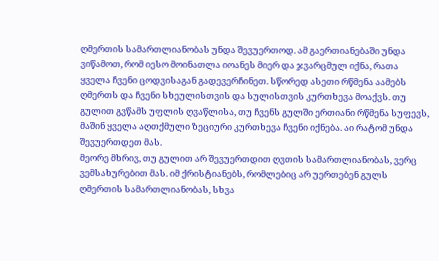ღმერთის სამართლიანობას უნდა შევუერთოდ. ამ გაერთიანებაში უნდა ვიწამოთ, რომ იესო მოინათლა იოანეს მიერ და ჯვარცმულ იქნა, რათა ყველა ჩვენი ცოდვისაგან გადევერჩინეთ. სწორედ ასეთი რწმენა აამებს ღმერთს და ჩვენი სხეულისთვის და სულისთვის კურთხევა მოაქვს. თუ გულით გვწამს უფლის ღვაწლისა, თუ ჩვენს გულში ერთიანი რწმენა სუფევს, მაშინ ყველა აღთქმული ზეციური კურთხევა ჩვენი იქნება. აი რატომ უნდა შევუერთდეთ მას.
მეორე მხრივ, თუ გულით არ შევუერთდით ღვთის სამართლიანობას, ვერც ვემსახურებით მას. იმ ქრისტიანებს, რომლებიც არ უერთებენ გულს ღმერთის სამართლიანობას, სხვა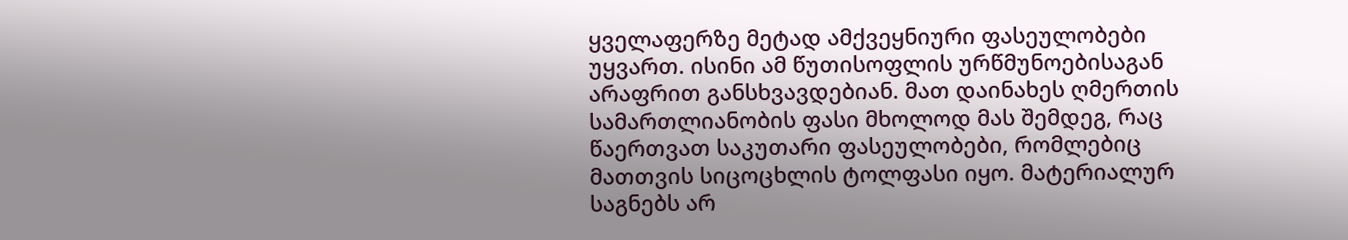ყველაფერზე მეტად ამქვეყნიური ფასეულობები უყვართ. ისინი ამ წუთისოფლის ურწმუნოებისაგან არაფრით განსხვავდებიან. მათ დაინახეს ღმერთის სამართლიანობის ფასი მხოლოდ მას შემდეგ, რაც წაერთვათ საკუთარი ფასეულობები, რომლებიც მათთვის სიცოცხლის ტოლფასი იყო. მატერიალურ საგნებს არ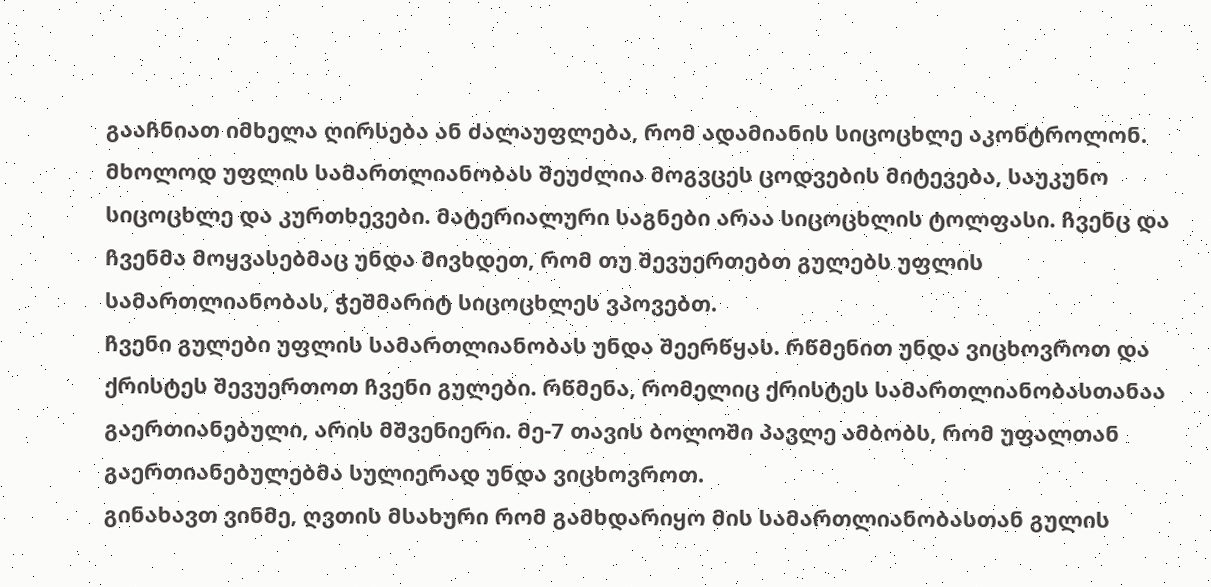გააჩნიათ იმხელა ღირსება ან ძალაუფლება, რომ ადამიანის სიცოცხლე აკონტროლონ. მხოლოდ უფლის სამართლიანობას შეუძლია მოგვცეს ცოდვების მიტევება, საუკუნო სიცოცხლე და კურთხევები. მატერიალური საგნები არაა სიცოცხლის ტოლფასი. ჩვენც და ჩვენმა მოყვასებმაც უნდა მივხდეთ, რომ თუ შევუერთებთ გულებს უფლის სამართლიანობას, ჭეშმარიტ სიცოცხლეს ვპოვებთ.
ჩვენი გულები უფლის სამართლიანობას უნდა შეერწყას. რწმენით უნდა ვიცხოვროთ და ქრისტეს შევუერთოთ ჩვენი გულები. რწმენა, რომელიც ქრისტეს სამართლიანობასთანაა გაერთიანებული, არის მშვენიერი. მე-7 თავის ბოლოში პავლე ამბობს, რომ უფალთან გაერთიანებულებმა სულიერად უნდა ვიცხოვროთ.
გინახავთ ვინმე, ღვთის მსახური რომ გამხდარიყო მის სამართლიანობასთან გულის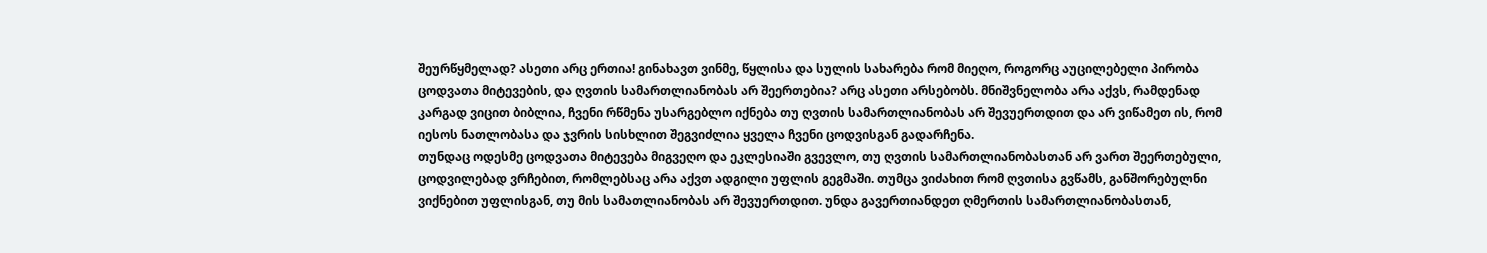შეურწყმელად? ასეთი არც ერთია! გინახავთ ვინმე, წყლისა და სულის სახარება რომ მიეღო, როგორც აუცილებელი პირობა ცოდვათა მიტევების, და ღვთის სამართლიანობას არ შეერთებია? არც ასეთი არსებობს. მნიშვნელობა არა აქვს, რამდენად კარგად ვიცით ბიბლია, ჩვენი რწმენა უსარგებლო იქნება თუ ღვთის სამართლიანობას არ შევუერთდით და არ ვიწამეთ ის, რომ იესოს ნათლობასა და ჯვრის სისხლით შეგვიძლია ყველა ჩვენი ცოდვისგან გადარჩენა.
თუნდაც ოდესმე ცოდვათა მიტევება მიგვეღო და ეკლესიაში გვევლო, თუ ღვთის სამართლიანობასთან არ ვართ შეერთებული, ცოდვილებად ვრჩებით, რომლებსაც არა აქვთ ადგილი უფლის გეგმაში. თუმცა ვიძახით რომ ღვთისა გვწამს, განშორებულნი ვიქნებით უფლისგან, თუ მის სამათლიანობას არ შევუერთდით. უნდა გავერთიანდეთ ღმერთის სამართლიანობასთან,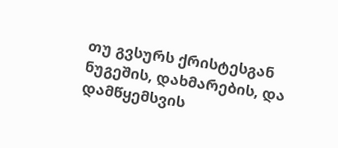თუ გვსურს ქრისტესგან ნუგეშის, დახმარების, და დამწყემსვის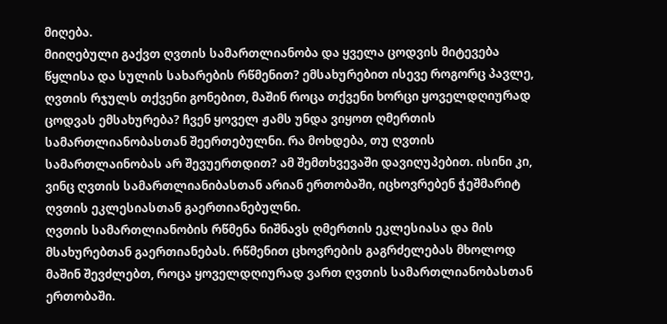მიღება.
მიიღებული გაქვთ ღვთის სამართლიანობა და ყველა ცოდვის მიტევება წყლისა და სულის სახარების რწმენით? ემსახურებით ისევე როგორც პავლე, ღვთის რჯულს თქვენი გონებით, მაშინ როცა თქვენი ხორცი ყოველდღიურად ცოდვას ემსახურება? ჩვენ ყოველ ჟამს უნდა ვიყოთ ღმერთის სამართლიანობასთან შეერთებულნი. რა მოხდება, თუ ღვთის სამართლაინობას არ შევუერთდით? ამ შემთხვევაში დავიღუპებით. ისინი კი, ვინც ღვთის სამართლიანიბასთან არიან ერთობაში, იცხოვრებენ ჭეშმარიტ ღვთის ეკლესიასთან გაერთიანებულნი.
ღვთის სამართლიანობის რწმენა ნიშნავს ღმერთის ეკლესიასა და მის მსახურებთან გაერთიანებას. რწმენით ცხოვრების გაგრძელებას მხოლოდ მაშინ შევძლებთ, როცა ყოველდღიურად ვართ ღვთის სამართლიანობასთან ერთობაში.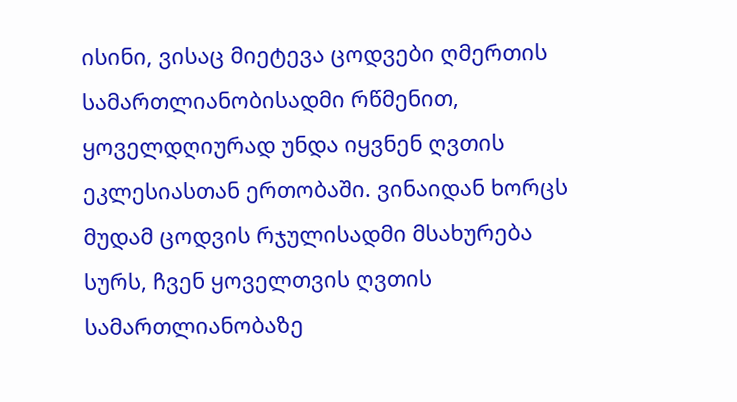ისინი, ვისაც მიეტევა ცოდვები ღმერთის სამართლიანობისადმი რწმენით, ყოველდღიურად უნდა იყვნენ ღვთის ეკლესიასთან ერთობაში. ვინაიდან ხორცს მუდამ ცოდვის რჯულისადმი მსახურება სურს, ჩვენ ყოველთვის ღვთის სამართლიანობაზე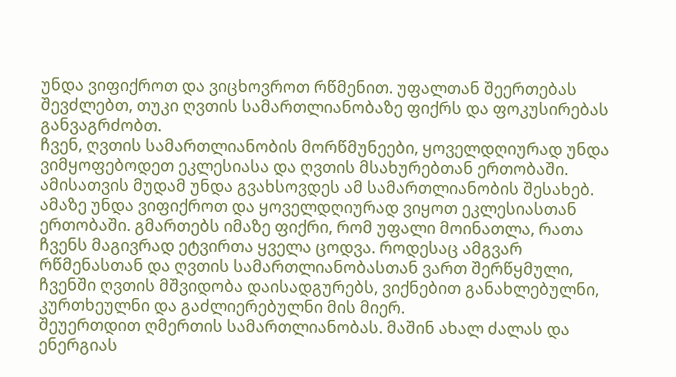უნდა ვიფიქროთ და ვიცხოვროთ რწმენით. უფალთან შეერთებას შევძლებთ, თუკი ღვთის სამართლიანობაზე ფიქრს და ფოკუსირებას განვაგრძობთ.
ჩვენ, ღვთის სამართლიანობის მორწმუნეები, ყოველდღიურად უნდა ვიმყოფებოდეთ ეკლესიასა და ღვთის მსახურებთან ერთობაში. ამისათვის მუდამ უნდა გვახსოვდეს ამ სამართლიანობის შესახებ. ამაზე უნდა ვიფიქროთ და ყოველდღიურად ვიყოთ ეკლესიასთან ერთობაში. გმართებს იმაზე ფიქრი, რომ უფალი მოინათლა, რათა ჩვენს მაგივრად ეტვირთა ყველა ცოდვა. როდესაც ამგვარ რწმენასთან და ღვთის სამართლიანობასთან ვართ შერწყმული, ჩვენში ღვთის მშვიდობა დაისადგურებს, ვიქნებით განახლებულნი, კურთხეულნი და გაძლიერებულნი მის მიერ.
შეუერთდით ღმერთის სამართლიანობას. მაშინ ახალ ძალას და ენერგიას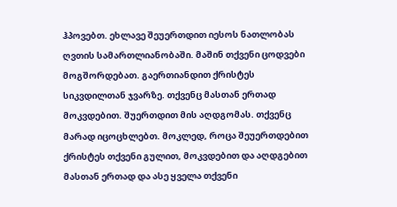ჰპოვებთ. ეხლავე შეუერთდით იესოს ნათლობას ღვთის სამართლიანობაში. მაშინ თქვენი ცოდვები მოგშორდებათ. გაერთიანდით ქრისტეს სიკვდილთან ჯვარზე. თქვენც მასთან ერთად მოკვდებით. შუერთდით მის აღდგომას. თქვენც მარად იცოცხლებთ. მოკლედ, როცა შეუერთდებით ქრისტეს თქვენი გულით, მოკვდებით და აღდგებით მასთან ერთად და ასე ყველა თქვენი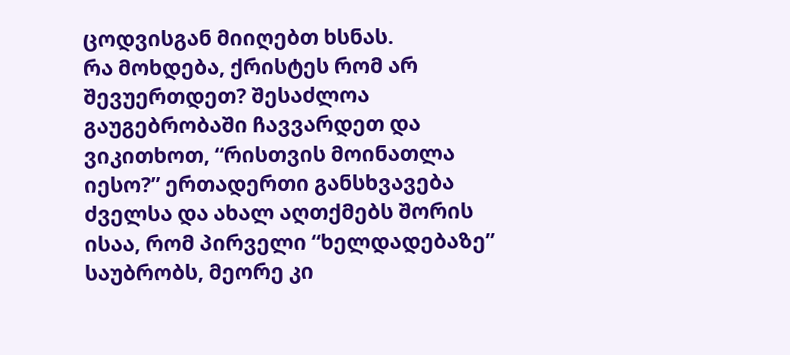ცოდვისგან მიიღებთ ხსნას.
რა მოხდება, ქრისტეს რომ არ შევუერთდეთ? შესაძლოა გაუგებრობაში ჩავვარდეთ და ვიკითხოთ, “რისთვის მოინათლა იესო?” ერთადერთი განსხვავება ძველსა და ახალ აღთქმებს შორის ისაა, რომ პირველი “ხელდადებაზე” საუბრობს, მეორე კი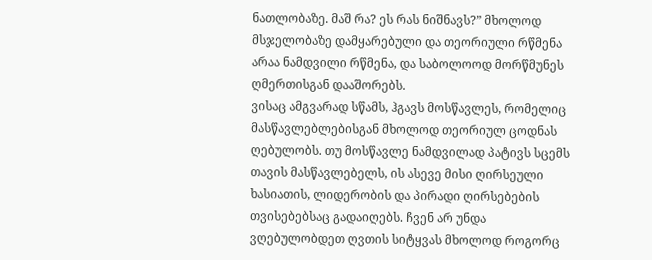ნათლობაზე. მაშ რა? ეს რას ნიშნავს?” მხოლოდ მსჯელობაზე დამყარებული და თეორიული რწმენა არაა ნამდვილი რწმენა, და საბოლოოდ მორწმუნეს ღმერთისგან დააშორებს.
ვისაც ამგვარად სწამს, ჰგავს მოსწავლეს, რომელიც მასწავლებლებისგან მხოლოდ თეორიულ ცოდნას ღებულობს. თუ მოსწავლე ნამდვილად პატივს სცემს თავის მასწავლებელს, ის ასევე მისი ღირსეული ხასიათის, ლიდერობის და პირადი ღირსებების თვისებებსაც გადაიღებს. ჩვენ არ უნდა ვღებულობდეთ ღვთის სიტყვას მხოლოდ როგორც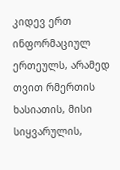კიდევ ერთ ინფორმაციულ ერთეულს, არამედ თვით რმერთის ხასიათის, მისი სიყვარულის,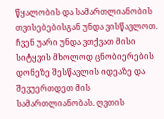წყალობის და სამართლიანობის თვისებებისგან უნდა ვისწავლოთ. ჩვენ უარი უნდა ვთქვათ მისი სიტყვის მხოლოდ ცნობიერების დონეზე შესწავლის იდეაზე და შევუერთდეთ მის სამართლიანობას. ღვთის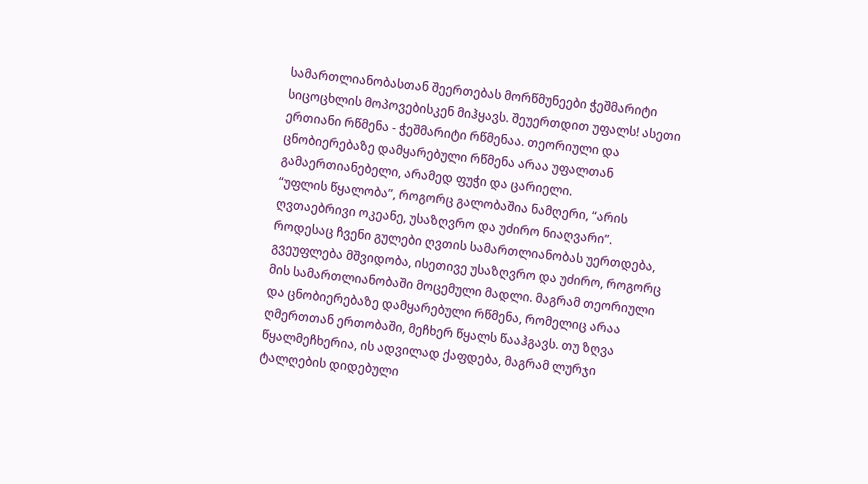სამართლიანობასთან შეერთებას მორწმუნეები ჭეშმარიტი სიცოცხლის მოპოვებისკენ მიჰყავს. შეუერთდით უფალს! ასეთი ერთიანი რწმენა - ჭეშმარიტი რწმენაა. თეორიული და ცნობიერებაზე დამყარებული რწმენა არაა უფალთან გამაერთიანებელი, არამედ ფუჭი და ცარიელი.
“უფლის წყალობა”, როგორც გალობაშია ნამღერი, “არის ღვთაებრივი ოკეანე, უსაზღვრო და უძირო ნიაღვარი”. როდესაც ჩვენი გულები ღვთის სამართლიანობას უერთდება, გვეუფლება მშვიდობა, ისეთივე უსაზღვრო და უძირო, როგორც მის სამართლიანობაში მოცემული მადლი. მაგრამ თეორიული და ცნობიერებაზე დამყარებული რწმენა, რომელიც არაა ღმერთთან ერთობაში, მეჩხერ წყალს წააჰგავს. თუ ზღვა წყალმეჩხერია, ის ადვილად ქაფდება, მაგრამ ლურჯი ტალღების დიდებული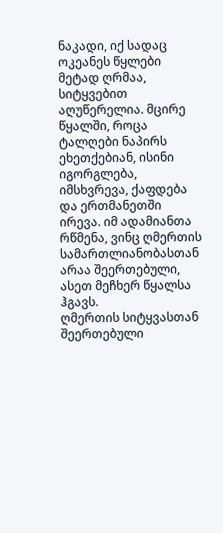ნაკადი, იქ სადაც ოკეანეს წყლები მეტად ღრმაა, სიტყვებით აღუწერელია. მცირე წყალში, როცა ტალღები ნაპირს ეხეთქებიან, ისინი იგორგლება, იმსხვრევა, ქაფდება და ერთმანეთში ირევა. იმ ადამიანთა რწმენა, ვინც ღმერთის სამართლიანობასთან არაა შეერთებული, ასეთ მეჩხერ წყალსა ჰგავს.
ღმერთის სიტყვასთან შეერთებული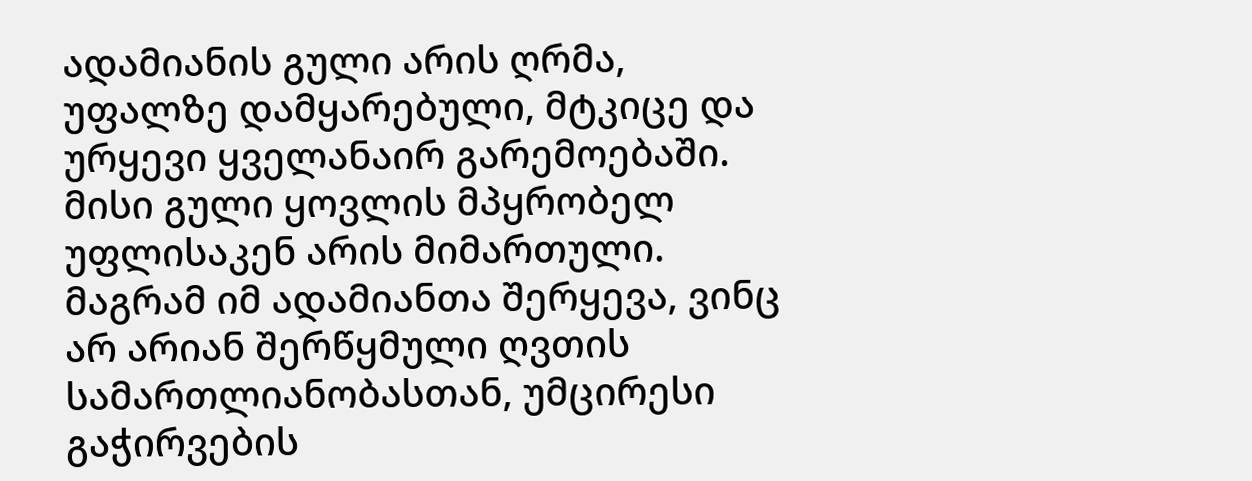ადამიანის გული არის ღრმა, უფალზე დამყარებული, მტკიცე და ურყევი ყველანაირ გარემოებაში. მისი გული ყოვლის მპყრობელ უფლისაკენ არის მიმართული. მაგრამ იმ ადამიანთა შერყევა, ვინც არ არიან შერწყმული ღვთის სამართლიანობასთან, უმცირესი გაჭირვების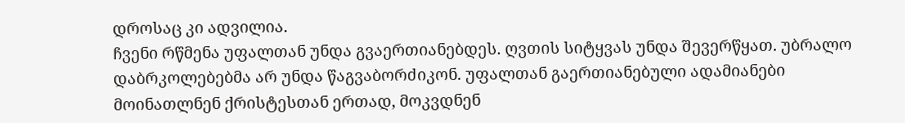დროსაც კი ადვილია.
ჩვენი რწმენა უფალთან უნდა გვაერთიანებდეს. ღვთის სიტყვას უნდა შევერწყათ. უბრალო დაბრკოლებებმა არ უნდა წაგვაბორძიკონ. უფალთან გაერთიანებული ადამიანები მოინათლნენ ქრისტესთან ერთად, მოკვდნენ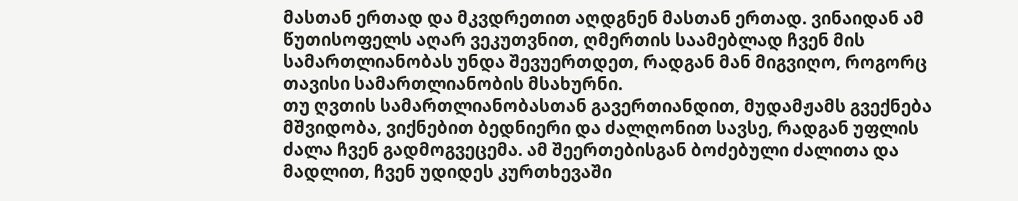მასთან ერთად და მკვდრეთით აღდგნენ მასთან ერთად. ვინაიდან ამ წუთისოფელს აღარ ვეკუთვნით, ღმერთის საამებლად ჩვენ მის სამართლიანობას უნდა შევუერთდეთ, რადგან მან მიგვიღო, როგორც თავისი სამართლიანობის მსახურნი.
თუ ღვთის სამართლიანობასთან გავერთიანდით, მუდამჟამს გვექნება მშვიდობა, ვიქნებით ბედნიერი და ძალღონით სავსე, რადგან უფლის ძალა ჩვენ გადმოგვეცემა. ამ შეერთებისგან ბოძებული ძალითა და მადლით, ჩვენ უდიდეს კურთხევაში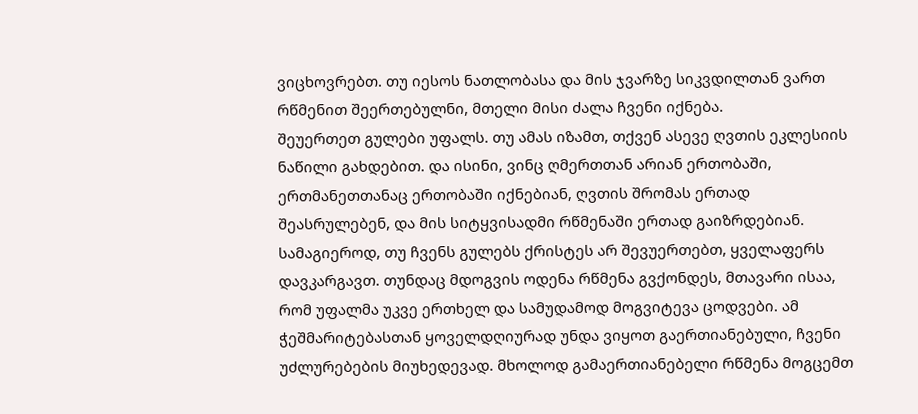ვიცხოვრებთ. თუ იესოს ნათლობასა და მის ჯვარზე სიკვდილთან ვართ რწმენით შეერთებულნი, მთელი მისი ძალა ჩვენი იქნება.
შეუერთეთ გულები უფალს. თუ ამას იზამთ, თქვენ ასევე ღვთის ეკლესიის ნაწილი გახდებით. და ისინი, ვინც ღმერთთან არიან ერთობაში, ერთმანეთთანაც ერთობაში იქნებიან, ღვთის შრომას ერთად შეასრულებენ, და მის სიტყვისადმი რწმენაში ერთად გაიზრდებიან.
სამაგიეროდ, თუ ჩვენს გულებს ქრისტეს არ შევუერთებთ, ყველაფერს დავკარგავთ. თუნდაც მდოგვის ოდენა რწმენა გვქონდეს, მთავარი ისაა, რომ უფალმა უკვე ერთხელ და სამუდამოდ მოგვიტევა ცოდვები. ამ ჭეშმარიტებასთან ყოველდღიურად უნდა ვიყოთ გაერთიანებული, ჩვენი უძლურებების მიუხედევად. მხოლოდ გამაერთიანებელი რწმენა მოგცემთ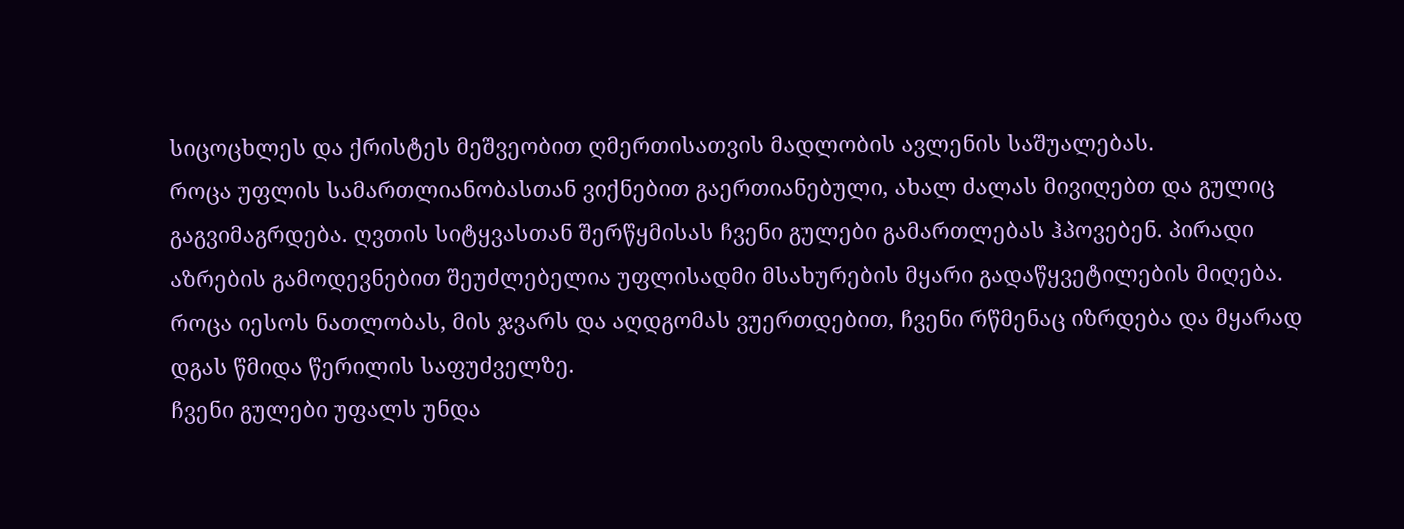სიცოცხლეს და ქრისტეს მეშვეობით ღმერთისათვის მადლობის ავლენის საშუალებას.
როცა უფლის სამართლიანობასთან ვიქნებით გაერთიანებული, ახალ ძალას მივიღებთ და გულიც გაგვიმაგრდება. ღვთის სიტყვასთან შერწყმისას ჩვენი გულები გამართლებას ჰპოვებენ. პირადი აზრების გამოდევნებით შეუძლებელია უფლისადმი მსახურების მყარი გადაწყვეტილების მიღება. როცა იესოს ნათლობას, მის ჯვარს და აღდგომას ვუერთდებით, ჩვენი რწმენაც იზრდება და მყარად დგას წმიდა წერილის საფუძველზე.
ჩვენი გულები უფალს უნდა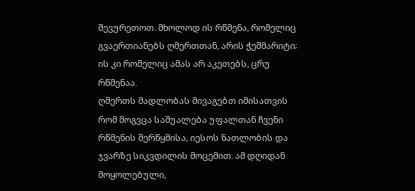შევურეთოთ. მხოლოდ ის რწმენა, რომელიც გვაერთიანებს ღმერთთან, არის ჭეშმარიტი; ის კი რომელიც ამას არ აკეთებს, ცრუ რწმენაა.
ღმერთს მადლობას მივაგებთ იმისათვის რომ მოგვცა საშუალება უფალთან ჩვენი რწმენის შერწყმისა, იესოს ნათლობის და ჯვარზე სიკვდილის მოცემით. ამ დღიდან მოყოლებული,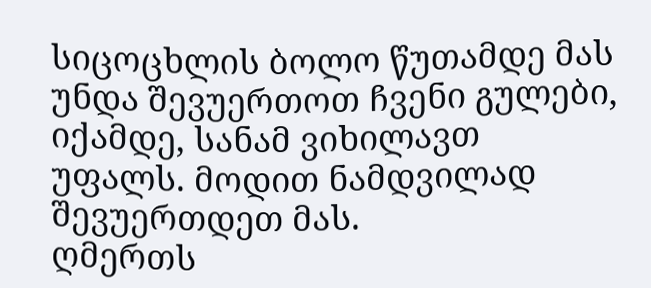სიცოცხლის ბოლო წუთამდე მას უნდა შევუერთოთ ჩვენი გულები, იქამდე, სანამ ვიხილავთ უფალს. მოდით ნამდვილად შევუერთდეთ მას.
ღმერთს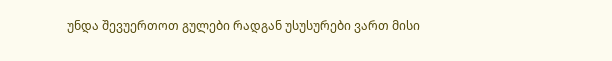უნდა შევუერთოთ გულები რადგან უსუსურები ვართ მისი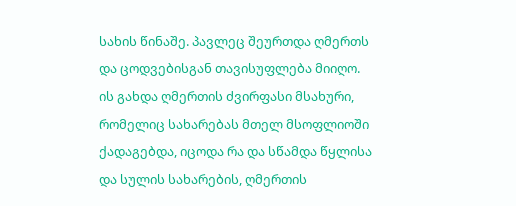სახის წინაშე. პავლეც შეურთდა ღმერთს და ცოდვებისგან თავისუფლება მიიღო. ის გახდა ღმერთის ძვირფასი მსახური, რომელიც სახარებას მთელ მსოფლიოში ქადაგებდა, იცოდა რა და სწამდა წყლისა და სულის სახარების, ღმერთის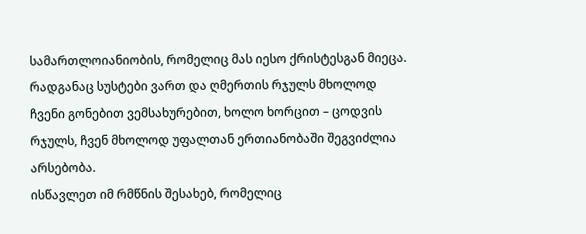სამართლოიანიობის, რომელიც მას იესო ქრისტესგან მიეცა. რადგანაც სუსტები ვართ და ღმერთის რჯულს მხოლოდ ჩვენი გონებით ვემსახურებით, ხოლო ხორცით – ცოდვის რჯულს, ჩვენ მხოლოდ უფალთან ერთიანობაში შეგვიძლია არსებობა.
ისწავლეთ იმ რმწნის შესახებ, რომელიც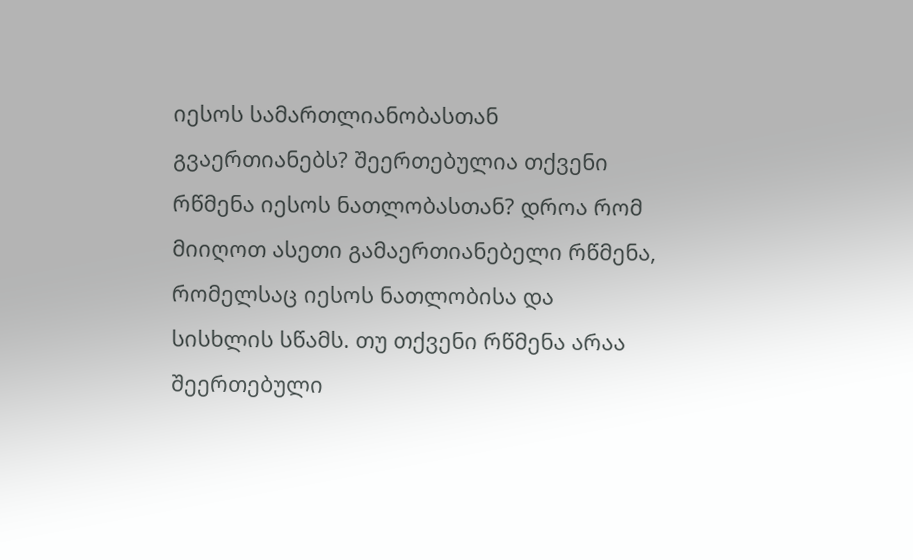იესოს სამართლიანობასთან გვაერთიანებს? შეერთებულია თქვენი რწმენა იესოს ნათლობასთან? დროა რომ მიიღოთ ასეთი გამაერთიანებელი რწმენა, რომელსაც იესოს ნათლობისა და სისხლის სწამს. თუ თქვენი რწმენა არაა შეერთებული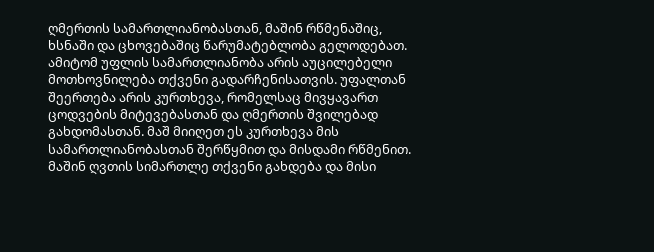ღმერთის სამართლიანობასთან, მაშინ რწმენაშიც, ხსნაში და ცხოვებაშიც წარუმატებლობა გელოდებათ.
ამიტომ უფლის სამართლიანობა არის აუცილებელი მოთხოვნილება თქვენი გადარჩენისათვის. უფალთან შეერთება არის კურთხევა, რომელსაც მივყავართ ცოდვების მიტევებასთან და ღმერთის შვილებად გახდომასთან. მაშ მიიღეთ ეს კურთხევა მის სამართლიანობასთან შერწყმით და მისდამი რწმენით. მაშინ ღვთის სიმართლე თქვენი გახდება და მისი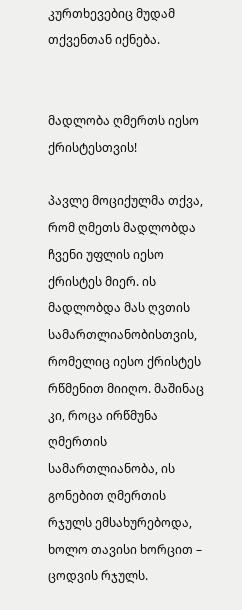კურთხევებიც მუდამ თქვენთან იქნება.


მადლობა ღმერთს იესო ქრისტესთვის!

პავლე მოციქულმა თქვა, რომ ღმეთს მადლობდა ჩვენი უფლის იესო ქრისტეს მიერ. ის მადლობდა მას ღვთის სამართლიანობისთვის, რომელიც იესო ქრისტეს რწმენით მიიღო. მაშინაც კი, როცა ირწმუნა ღმერთის სამართლიანობა, ის გონებით ღმერთის რჯულს ემსახურებოდა, ხოლო თავისი ხორცით – ცოდვის რჯულს.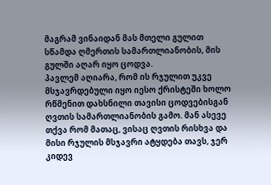მაგრამ ვინაიდან მას მთელი გულით სწამდა ღმერთის სამართლიანობის, მის გულში აღარ იყო ცოდვა.
პავლემ აღიარა, რომ ის რჯულით უკვე მსჯავრდებული იყო იესო ქრისტეში ხოლო რწმენით დახსნილი თავისი ცოდვებისგან ღვთის სამართლიანობის გამო. მან ასევე თქვა რომ მათაც, ვისაც ღვთის რისხვა და მისი რჯულის მსჯავრი ატყდება თავს, ჯერ კიდევ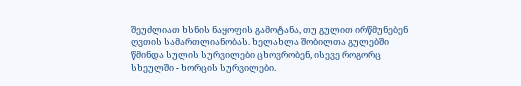შეუძლიათ ხსნის ნაყოფის გამოტანა, თუ გულით ირწმუნებენ ღვთის სამართლიანობას. ხელახლა შობილთა გულებში წმინდა სულის სურვილები ცხოვრობენ, ისევე როგორც სხეულში - ხორცის სურვილები.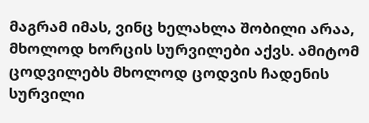მაგრამ იმას, ვინც ხელახლა შობილი არაა, მხოლოდ ხორცის სურვილები აქვს. ამიტომ ცოდვილებს მხოლოდ ცოდვის ჩადენის სურვილი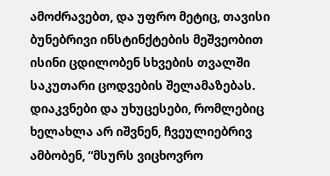ამოძრავებთ, და უფრო მეტიც, თავისი ბუნებრივი ინსტინქტების მეშვეობით ისინი ცდილობენ სხვების თვალში საკუთარი ცოდვების შელამაზებას.
დიაკვნები და უხუცესები, რომლებიც ხელახლა არ იშვნენ, ჩვეულიებრივ ამბობენ, “მსურს ვიცხოვრო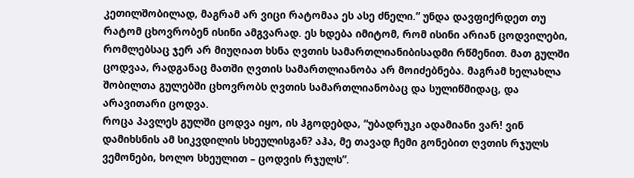კეთილშობილად, მაგრამ არ ვიცი რატომაა ეს ასე ძნელი.” უნდა დავფიქრდეთ თუ რატომ ცხოვრობენ ისინი ამგვარად. ეს ხდება იმიტომ, რომ ისინი არიან ცოდვილები, რომლებსაც ჯერ არ მიუღიათ ხსნა ღვთის სამართლიანიბისადმი რწმენით. მათ გულში ცოდვაა, რადგანაც მათში ღვთის სამართლიანობა არ მოიძებნება. მაგრამ ხელახლა შობილთა გულებში ცხოვრობს ღვთის სამართლიანობაც და სულიწმიდაც, და არავითარი ცოდვა.
როცა პავლეს გულში ცოდვა იყო, ის ჰგოდებდა, “უბადრუკი ადამიანი ვარ! ვინ დამიხსნის ამ სიკვდილის სხეულისგან? აჰა, მე თავად ჩემი გონებით ღვთის რჯულს ვემონები, ხოლო სხეულით – ცოდვის რჯულს”.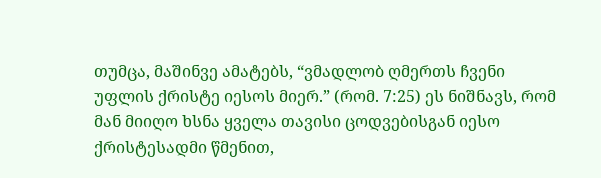თუმცა, მაშინვე ამატებს, “ვმადლობ ღმერთს ჩვენი უფლის ქრისტე იესოს მიერ.” (რომ. 7:25) ეს ნიშნავს, რომ მან მიიღო ხსნა ყველა თავისი ცოდვებისგან იესო ქრისტესადმი წმენით,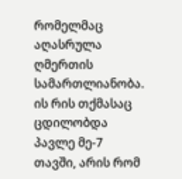რომელმაც აღასრულა ღმერთის სამართლიანობა.
ის რის თქმასაც ცდილობდა პავლე მე-7 თავში, არის რომ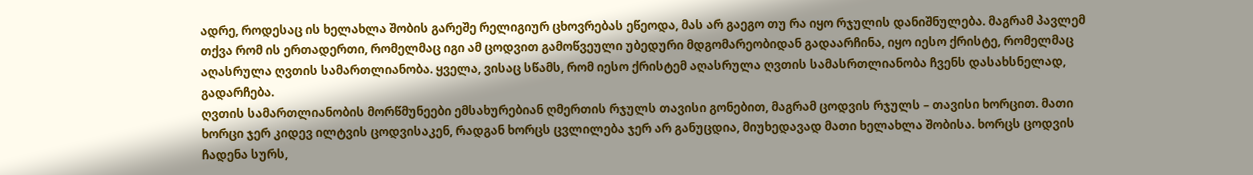ადრე, როდესაც ის ხელახლა შობის გარეშე რელიგიურ ცხოვრებას ეწეოდა, მას არ გაეგო თუ რა იყო რჯულის დანიშნულება. მაგრამ პავლემ თქვა რომ ის ერთადერთი, რომელმაც იგი ამ ცოდვით გამოწვეული უბედური მდგომარეობიდან გადაარჩინა, იყო იესო ქრისტე, რომელმაც აღასრულა ღვთის სამართლიანობა. ყველა, ვისაც სწამს, რომ იესო ქრისტემ აღასრულა ღვთის სამასრთლიანობა ჩვენს დასახსნელად, გადარჩება.
ღვთის სამართლიანობის მორწმუნეები ემსახურებიან ღმერთის რჯულს თავისი გონებით, მაგრამ ცოდვის რჯულს – თავისი ხორცით. მათი ხორცი ჯერ კიდევ ილტვის ცოდვისაკენ, რადგან ხორცს ცვლილება ჯერ არ განუცდია, მიუხედავად მათი ხელახლა შობისა. ხორცს ცოდვის ჩადენა სურს,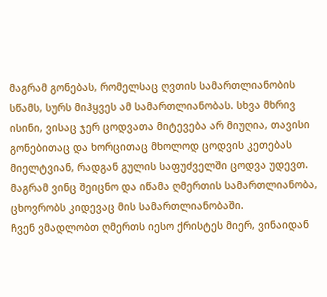მაგრამ გონებას, რომელსაც ღვთის სამართლიანობის სწამს, სურს მიჰყვეს ამ სამართლიანობას. სხვა მხრივ ისინი, ვისაც ჯერ ცოდვათა მიტევება არ მიუღია, თავისი გონებითაც და ხორცითაც მხოლოდ ცოდვის კეთებას მიელტვიან, რადგან გულის საფუძველში ცოდვა უდევთ. მაგრამ ვინც შეიცნო და იწამა ღმერთის სამართლიანობა, ცხოვრობს კიდევაც მის სამართლიანობაში.
ჩვენ ვმადლობთ ღმერთს იესო ქრისტეს მიერ, ვინაიდან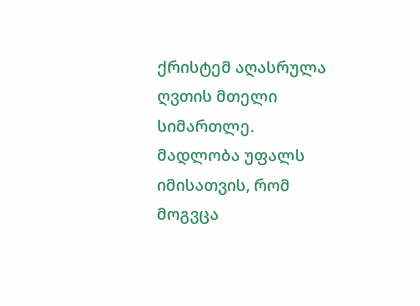ქრისტემ აღასრულა ღვთის მთელი სიმართლე. მადლობა უფალს იმისათვის, რომ მოგვცა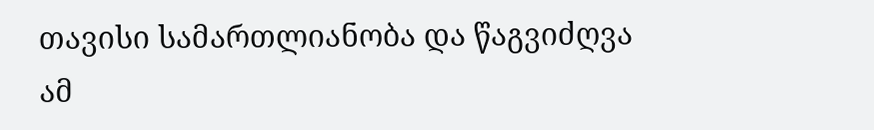თავისი სამართლიანობა და წაგვიძღვა ამ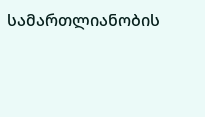სამართლიანობის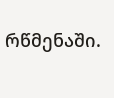რწმენაში.